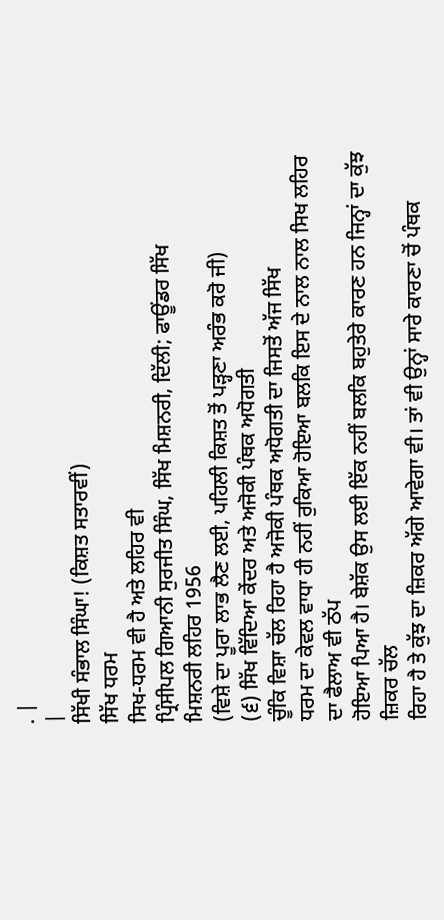. |
|
ਸਿੱਖੀ ਸੰਭਾਲ ਸਿੰਘਾ! (ਕਿਸ਼ਤ ਸਤਾਰਵੀਂ)
ਸਿੱਖ ਧਰਮ
ਸਿਖ-ਧਰਮ ਵੀ ਹੈ ਅਤੇ ਲਹਿਰ ਵੀ
ਪ੍ਰਿੰਸੀਪਲ ਗਿਆਨੀ ਸੁਰਜੀਤ ਸਿੰਘ, ਸਿੱਖ ਮਿਸ਼ਨਰੀ, ਦਿੱਲੀ; ਫਾਊਂਡਰ ਸਿੱਖ
ਮਿਸ਼ਨਰੀ ਲਹਿਰ 1956
(ਵਿਸ਼ੇ ਦਾ ਪੂਰਾ ਲਾਭ ਲੈਣ ਲਈ, ਪਹਿਲੀ ਕਿਸ਼ਤ ਤੋਂ ਪੜ੍ਹਣਾ ਅਰੰਭ ਕਰੋ ਜੀ)
(੬) ਸਿੱਖ ਵਿੱਦਿਆ ਕੇਂਦਰ ਅਤੇ ਅਜੋਕੀ ਪੰਥਕ ਅਧੋਗਤੀ
ਚੂੰਕਿ ਵਿਸ਼ਾ ਚੱਲ ਰਿਹਾ ਹੈ ਅਜੋਕੀ ਪੰਥਕ ਅਧੋਗਤੀ ਦਾ ਜਿਸਤੋਂ ਅੱਜ ਸਿੱਖ
ਧਰਮ ਦਾ ਕੇਵਲ ਵਾਧਾ ਹੀ ਨਹੀਂ ਰੁਕਿਆ ਹੋਇਆ ਬਲਕਿ ਇਸ ਦੇ ਨਾਲ ਨਾਲ ਸਿਖ ਲਹਿਰ ਦਾ ਫੈਲਾਅ ਵੀ ਠੱਪ
ਹੋਇਆ ਪਿਆ ਹੈ। ਬੇਸ਼ੱਕ ਉਸ ਲਈ ਇੱਕ ਨਹੀਂ ਬਲਕਿ ਬਹੁਤੇਰੇ ਕਾਰਣ ਹਨ ਜਿਨ੍ਹਾਂ ਦਾ ਕੁੱਝ ਜ਼ਿਕਰ ਚੱਲ
ਰਿਹਾ ਹੈ ਤੇ ਕੁੱਝ ਦਾ ਜ਼ਿਕਰ ਅੱਗੇ ਆਵੇਗਾ ਵੀ। ਤਾਂ ਵੀ ਉਨ੍ਹਾਂ ਸਾਰੇ ਕਾਰਣਾ ਚੋਂ ਪੰਥਕ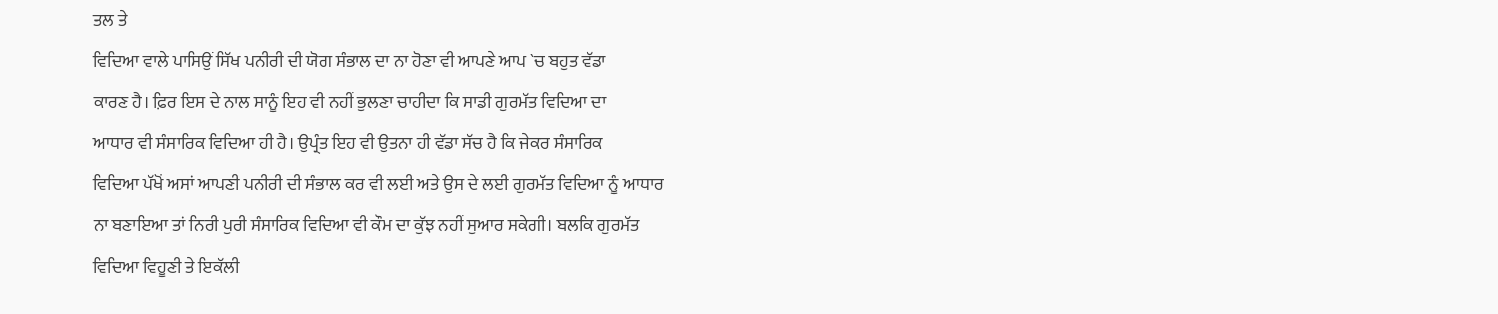ਤਲ ਤੇ
ਵਿਦਿਆ ਵਾਲੇ ਪਾਸਿਉਂ ਸਿੱਖ ਪਨੀਰੀ ਦੀ ਯੋਗ ਸੰਭਾਲ ਦਾ ਨਾ ਹੋਣਾ ਵੀ ਆਪਣੇ ਆਪ `ਚ ਬਹੁਤ ਵੱਡਾ
ਕਾਰਣ ਹੈ। ਫ਼ਿਰ ਇਸ ਦੇ ਨਾਲ ਸਾਨੂੰ ਇਹ ਵੀ ਨਹੀਂ ਭੁਲਣਾ ਚਾਹੀਦਾ ਕਿ ਸਾਡੀ ਗੁਰਮੱਤ ਵਿਦਿਆ ਦਾ
ਆਧਾਰ ਵੀ ਸੰਸਾਰਿਕ ਵਿਦਿਆ ਹੀ ਹੈ। ਉਪ੍ਰੰਤ ਇਹ ਵੀ ਉਤਨਾ ਹੀ ਵੱਡਾ ਸੱਚ ਹੈ ਕਿ ਜੇਕਰ ਸੰਸਾਰਿਕ
ਵਿਦਿਆ ਪੱਖੋਂ ਅਸਾਂ ਆਪਣੀ ਪਨੀਰੀ ਦੀ ਸੰਭਾਲ ਕਰ ਵੀ ਲਈ ਅਤੇ ਉਸ ਦੇ ਲਈ ਗੁਰਮੱਤ ਵਿਦਿਆ ਨੂੰ ਆਧਾਰ
ਨਾ ਬਣਾਇਆ ਤਾਂ ਨਿਰੀ ਪੁਰੀ ਸੰਸਾਰਿਕ ਵਿਦਿਆ ਵੀ ਕੌਮ ਦਾ ਕੁੱਝ ਨਹੀਂ ਸੁਆਰ ਸਕੇਗੀ। ਬਲਕਿ ਗੁਰਮੱਤ
ਵਿਦਿਆ ਵਿਹੂਣੀ ਤੇ ਇਕੱਲੀ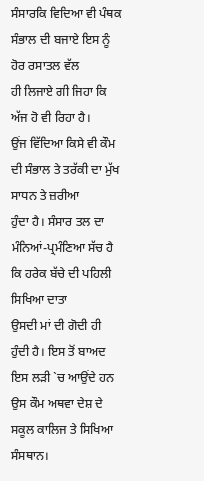ਸੰਸਾਰਕਿ ਵਿਦਿਆ ਵੀ ਪੰਥਕ ਸੰਭਾਲ ਦੀ ਬਜਾਏ ਇਸ ਨੂੰ ਹੋਰ ਰਸਾਤਲ ਵੱਲ
ਹੀ ਲਿਜਾਏ ਗੀ ਜਿਹਾ ਕਿ ਅੱਜ ਹੋ ਵੀ ਰਿਹਾ ਹੈ।
ਉਂਜ ਵਿੱਦਿਆ ਕਿਸੇ ਵੀ ਕੌਮ ਦੀ ਸੰਭਾਲ ਤੇ ਤਰੱਕੀ ਦਾ ਮੁੱਖ ਸਾਧਨ ਤੇ ਜ਼ਰੀਆ
ਹੁੰਦਾ ਹੈ। ਸੰਸਾਰ ਤਲ ਦਾ ਮੰਨਿਆਂ-ਪ੍ਰਮੰਣਿਆ ਸੱਚ ਹੈ ਕਿ ਹਰੇਕ ਬੱਚੇ ਦੀ ਪਹਿਲੀ ਸਿਖਿਆ ਦਾਤਾ
ਉਸਦੀ ਮਾਂ ਦੀ ਗੋਦੀ ਹੀ ਹੁੰਦੀ ਹੈ। ਇਸ ਤੋਂ ਬਾਅਦ ਇਸ ਲੜੀ `ਚ ਆਉਂਦੇ ਹਨ ਉਸ ਕੌਮ ਅਥਵਾ ਦੇਸ਼ ਦੇ
ਸਕੂਲ ਕਾਲਿਜ ਤੇ ਸਿਖਿਆ ਸੰਸਥਾਨ।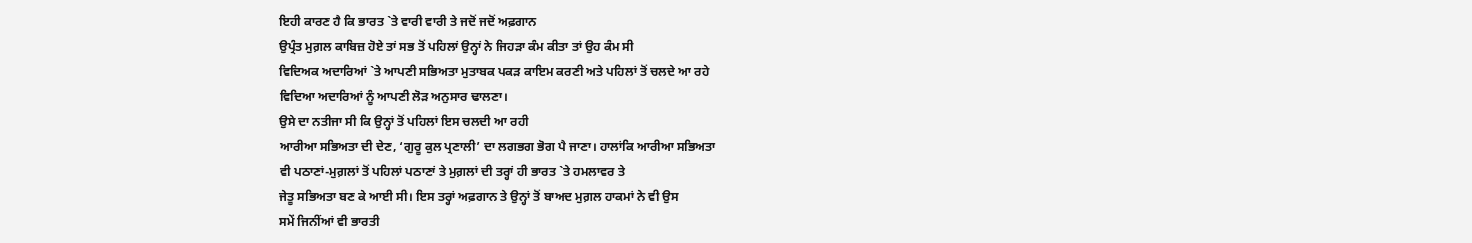ਇਹੀ ਕਾਰਣ ਹੈ ਕਿ ਭਾਰਤ `ਤੇ ਵਾਰੀ ਵਾਰੀ ਤੇ ਜਦੋਂ ਜਦੋਂ ਅਫ਼ਗਾਨ
ਉਪ੍ਰੰਤ ਮੁਗ਼ਲ ਕਾਬਿਜ਼ ਹੋਏ ਤਾਂ ਸਭ ਤੋਂ ਪਹਿਲਾਂ ਉਨ੍ਹਾਂ ਨੇ ਜਿਹੜਾ ਕੰਮ ਕੀਤਾ ਤਾਂ ਉਹ ਕੰਮ ਸੀ
ਵਿਦਿਅਕ ਅਦਾਰਿਆਂ `ਤੇ ਆਪਣੀ ਸਭਿਅਤਾ ਮੁਤਾਬਕ ਪਕੜ ਕਾਇਮ ਕਰਣੀ ਅਤੇ ਪਹਿਲਾਂ ਤੋਂ ਚਲਦੇ ਆ ਰਹੇ
ਵਿਦਿਆ ਅਦਾਰਿਆਂ ਨੂੰ ਆਪਣੀ ਲੋੜ ਅਨੁਸਾਰ ਢਾਲਣਾ।
ਉਸੇ ਦਾ ਨਤੀਜਾ ਸੀ ਕਿ ਉਨ੍ਹਾਂ ਤੋਂ ਪਹਿਲਾਂ ਇਸ ਚਲਦੀ ਆ ਰਹੀ
ਆਰੀਆ ਸਭਿਅਤਾ ਦੀ ਦੇਣ, ‘ਗੁਰੂ ਕੁਲ ਪ੍ਰਣਾਲੀ’ ਦਾ ਲਗਭਗ ਭੋਗ ਪੈ ਜਾਣਾ। ਹਾਲਾਂਕਿ ਆਰੀਆ ਸਭਿਅਤਾ
ਵੀ ਪਠਾਣਾਂ-ਮੁਗ਼ਲਾਂ ਤੋਂ ਪਹਿਲਾਂ ਪਠਾਣਾਂ ਤੇ ਮੁਗ਼ਲਾਂ ਦੀ ਤਰ੍ਹਾਂ ਹੀ ਭਾਰਤ `ਤੇ ਹਮਲਾਵਰ ਤੇ
ਜੇਤੂ ਸਭਿਅਤਾ ਬਣ ਕੇ ਆਈ ਸੀ। ਇਸ ਤਰ੍ਹਾਂ ਅਫ਼ਗਾਨ ਤੇ ਉਨ੍ਹਾਂ ਤੋਂ ਬਾਅਦ ਮੁਗ਼ਲ ਹਾਕਮਾਂ ਨੇ ਵੀ ਉਸ
ਸਮੇਂ ਜਿਨੀਂਆਂ ਵੀ ਭਾਰਤੀ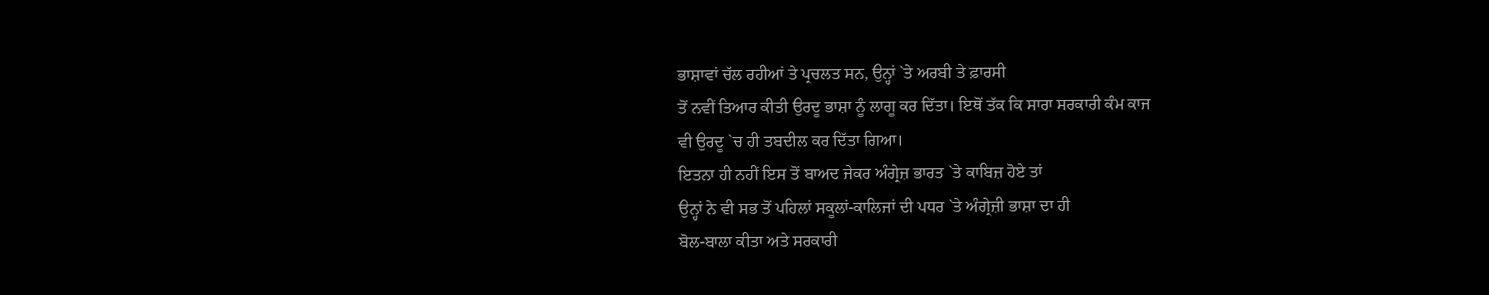ਭਾਸ਼ਾਵਾਂ ਚੱਲ ਰਹੀਆਂ ਤੇ ਪ੍ਰਚਲਤ ਸਨ, ਉਨ੍ਹਾਂ `ਤੇ ਅਰਬੀ ਤੇ ਫ਼ਾਰਸੀ
ਤੋਂ ਨਵੀਂ ਤਿਆਰ ਕੀਤੀ ਉਰਦੂ ਭਾਸ਼ਾ ਨੂੰ ਲਾਗੂ ਕਰ ਦਿੱਤਾ। ਇਥੋਂ ਤੱਕ ਕਿ ਸਾਰਾ ਸਰਕਾਰੀ ਕੰਮ ਕਾਜ
ਵੀ ਉਰਦੂ `ਚ ਹੀ ਤਬਦੀਲ ਕਰ ਦਿੱਤਾ ਗਿਆ।
ਇਤਨਾ ਹੀ ਨਹੀਂ ਇਸ ਤੋਂ ਬਾਅਦ ਜੇਕਰ ਅੰਗ੍ਰੇਜ਼ ਭਾਰਤ `ਤੇ ਕਾਬਿਜ਼ ਹੋਏ ਤਾਂ
ਉਨ੍ਹਾਂ ਨੇ ਵੀ ਸਭ ਤੋਂ ਪਹਿਲਾਂ ਸਕੂਲਾਂ-ਕਾਲਿਜਾਂ ਦੀ ਪਧਰ `ਤੇ ਅੰਗ੍ਰੇਜ਼ੀ ਭਾਸ਼ਾ ਦਾ ਹੀ
ਬੋਲ-ਬਾਲਾ ਕੀਤਾ ਅਤੇ ਸਰਕਾਰੀ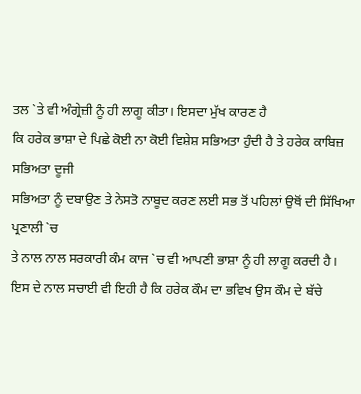ਤਲ `ਤੇ ਵੀ ਅੰਗ੍ਰੇਜ਼ੀ ਨੂੰ ਹੀ ਲਾਗੂ ਕੀਤਾ। ਇਸਦਾ ਮੁੱਖ ਕਾਰਣ ਹੈ
ਕਿ ਹਰੇਕ ਭਾਸ਼ਾ ਦੇ ਪਿਛੇ ਕੋਈ ਨਾ ਕੋਈ ਵਿਸ਼ੇਸ਼ ਸਭਿਅਤਾ ਹੁੰਦੀ ਹੈ ਤੇ ਹਰੇਕ ਕਾਬਿਜ਼ ਸਭਿਅਤਾ ਦੂਜੀ
ਸਭਿਅਤਾ ਨੂੰ ਦਬਾਉਣ ਤੇ ਨੇਸਤੋ ਨਾਬੂਦ ਕਰਣ ਲਈ ਸਭ ਤੋਂ ਪਹਿਲਾਂ ਉਥੋਂ ਦੀ ਸਿੱਖਿਆ ਪ੍ਰਣਾਲੀ `ਚ
ਤੇ ਨਾਲ ਨਾਲ ਸਰਕਾਰੀ ਕੰਮ ਕਾਜ `ਚ ਵੀ ਆਪਣੀ ਭਾਸ਼ਾ ਨੂੰ ਹੀ ਲਾਗੂ ਕਰਦੀ ਹੈ।
ਇਸ ਦੇ ਨਾਲ ਸਚਾਈ ਵੀ ਇਹੀ ਹੈ ਕਿ ਹਰੇਕ ਕੌਮ ਦਾ ਭਵਿਖ ਉਸ ਕੌਮ ਦੇ ਬੱਚੇ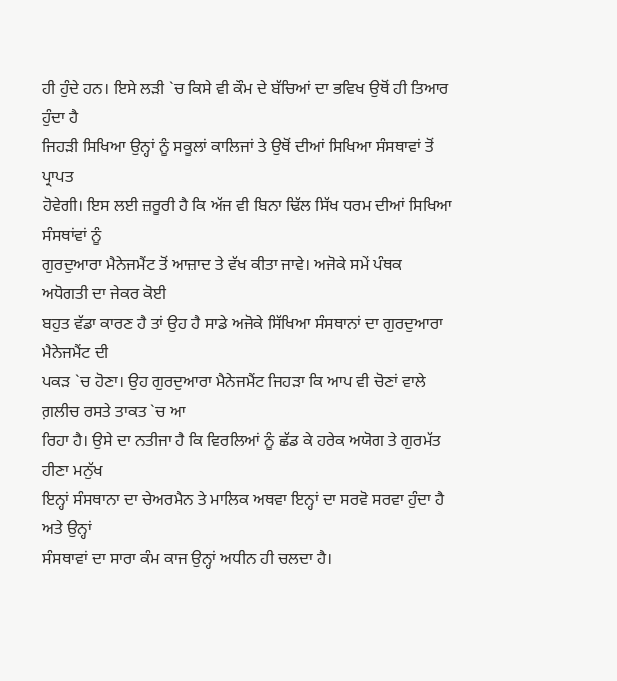ਹੀ ਹੁੰਦੇ ਹਨ। ਇਸੇ ਲੜੀ `ਚ ਕਿਸੇ ਵੀ ਕੌਮ ਦੇ ਬੱਚਿਆਂ ਦਾ ਭਵਿਖ ਉਥੋਂ ਹੀ ਤਿਆਰ ਹੁੰਦਾ ਹੈ
ਜਿਹੜੀ ਸਿਖਿਆ ਉਨ੍ਹਾਂ ਨੂੰ ਸਕੂਲਾਂ ਕਾਲਿਜਾਂ ਤੇ ਉਥੋਂ ਦੀਆਂ ਸਿਖਿਆ ਸੰਸਥਾਵਾਂ ਤੋਂ ਪ੍ਰਾਪਤ
ਹੋਵੇਗੀ। ਇਸ ਲਈ ਜ਼ਰੂਰੀ ਹੈ ਕਿ ਅੱਜ ਵੀ ਬਿਨਾ ਢਿੱਲ ਸਿੱਖ ਧਰਮ ਦੀਆਂ ਸਿਖਿਆ ਸੰਸਥਾਂਵਾਂ ਨੂੰ
ਗੁਰਦੁਆਰਾ ਮੈਨੇਜਮੈਂਟ ਤੋਂ ਆਜ਼ਾਦ ਤੇ ਵੱਖ ਕੀਤਾ ਜਾਵੇ। ਅਜੋਕੇ ਸਮੇਂ ਪੰਥਕ ਅਧੋਗਤੀ ਦਾ ਜੇਕਰ ਕੋਈ
ਬਹੁਤ ਵੱਡਾ ਕਾਰਣ ਹੈ ਤਾਂ ਉਹ ਹੈ ਸਾਡੇ ਅਜੋਕੇ ਸਿੱਖਿਆ ਸੰਸਥਾਨਾਂ ਦਾ ਗੁਰਦੁਆਰਾ ਮੈਨੇਜਮੈਂਟ ਦੀ
ਪਕੜ `ਚ ਹੋਣਾ। ਉਹ ਗੁਰਦੁਆਰਾ ਮੈਨੇਜਮੈਂਟ ਜਿਹੜਾ ਕਿ ਆਪ ਵੀ ਚੋਣਾਂ ਵਾਲੇ ਗ਼ਲੀਚ ਰਸਤੇ ਤਾਕਤ `ਚ ਆ
ਰਿਹਾ ਹੈ। ਉਸੇ ਦਾ ਨਤੀਜਾ ਹੈ ਕਿ ਵਿਰਲਿਆਂ ਨੂੰ ਛੱਡ ਕੇ ਹਰੇਕ ਅਯੋਗ ਤੇ ਗੁਰਮੱਤ ਹੀਣਾ ਮਨੁੱਖ
ਇਨ੍ਹਾਂ ਸੰਸਥਾਨਾ ਦਾ ਚੇਅਰਮੈਨ ਤੇ ਮਾਲਿਕ ਅਥਵਾ ਇਨ੍ਹਾਂ ਦਾ ਸਰਵੋ ਸਰਵਾ ਹੁੰਦਾ ਹੈ ਅਤੇ ਉਨ੍ਹਾਂ
ਸੰਸਥਾਵਾਂ ਦਾ ਸਾਰਾ ਕੰਮ ਕਾਜ ਉਨ੍ਹਾਂ ਅਧੀਨ ਹੀ ਚਲਦਾ ਹੈ।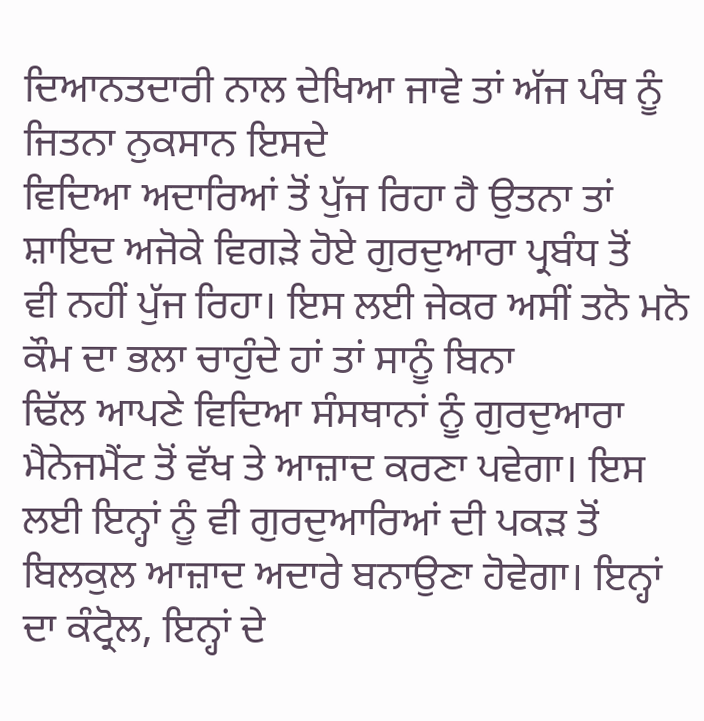ਦਿਆਨਤਦਾਰੀ ਨਾਲ ਦੇਖਿਆ ਜਾਵੇ ਤਾਂ ਅੱਜ ਪੰਥ ਨੂੰ ਜਿਤਨਾ ਨੁਕਸਾਨ ਇਸਦੇ
ਵਿਦਿਆ ਅਦਾਰਿਆਂ ਤੋਂ ਪੁੱਜ ਰਿਹਾ ਹੈ ਉਤਨਾ ਤਾਂ ਸ਼ਾਇਦ ਅਜੋਕੇ ਵਿਗੜੇ ਹੋਏ ਗੁਰਦੁਆਰਾ ਪ੍ਰਬੰਧ ਤੋਂ
ਵੀ ਨਹੀਂ ਪੁੱਜ ਰਿਹਾ। ਇਸ ਲਈ ਜੇਕਰ ਅਸੀਂ ਤਨੋ ਮਨੋ ਕੌਮ ਦਾ ਭਲਾ ਚਾਹੁੰਦੇ ਹਾਂ ਤਾਂ ਸਾਨੂੰ ਬਿਨਾ
ਢਿੱਲ ਆਪਣੇ ਵਿਦਿਆ ਸੰਸਥਾਨਾਂ ਨੂੰ ਗੁਰਦੁਆਰਾ ਮੈਨੇਜਮੈਂਟ ਤੋਂ ਵੱਖ ਤੇ ਆਜ਼ਾਦ ਕਰਣਾ ਪਵੇਗਾ। ਇਸ
ਲਈ ਇਨ੍ਹਾਂ ਨੂੰ ਵੀ ਗੁਰਦੁਆਰਿਆਂ ਦੀ ਪਕੜ ਤੋਂ ਬਿਲਕੁਲ ਆਜ਼ਾਦ ਅਦਾਰੇ ਬਨਾਉਣਾ ਹੋਵੇਗਾ। ਇਨ੍ਹਾਂ
ਦਾ ਕੰਟ੍ਰੋਲ, ਇਨ੍ਹਾਂ ਦੇ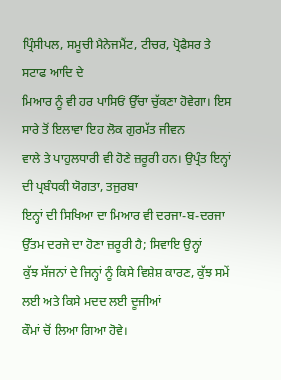ਪ੍ਰਿੰਸੀਪਲ, ਸਮੂਚੀ ਮੈਨੇਜਮੈਂਟ, ਟੀਚਰ, ਪ੍ਰੋਫੈਸਰ ਤੇ ਸਟਾਫ ਆਦਿ ਦੇ
ਮਿਆਰ ਨੂੰ ਵੀ ਹਰ ਪਾਸਿਓਂ ਉੱਚਾ ਚੁੱਕਣਾ ਹੋਵੇਗਾ। ਇਸ ਸਾਰੇ ਤੋਂ ਇਲਾਵਾ ਇਹ ਲੋਕ ਗੁਰਮੱਤ ਜੀਵਨ
ਵਾਲੇ ਤੇ ਪਾਹੁਲਧਾਰੀ ਵੀ ਹੋਣੇ ਜ਼ਰੂਰੀ ਹਨ। ਉਪ੍ਰੰਤ ਇਨ੍ਹਾਂ ਦੀ ਪ੍ਰਬੰਧਕੀ ਯੋਗਤਾ, ਤਜੁਰਬਾ
ਇਨ੍ਹਾਂ ਦੀ ਸਿਖਿਆ ਦਾ ਮਿਆਰ ਵੀ ਦਰਜਾ-ਬ-ਦਰਜਾ ਉੱਤਮ ਦਰਜੇ ਦਾ ਹੋਣਾ ਜ਼ਰੂਰੀ ਹੈ; ਸਿਵਾਇ ਉਨ੍ਹਾਂ
ਕੁੱਝ ਸੱਜਨਾਂ ਦੇ ਜਿਨ੍ਹਾਂ ਨੂੰ ਕਿਸੇ ਵਿਸ਼ੇਸ਼ ਕਾਰਣ, ਕੁੱਝ ਸਮੇਂ ਲਈ ਅਤੇ ਕਿਸੇ ਮਦਦ ਲਈ ਦੂਜੀਆਂ
ਕੌਮਾਂ ਚੋਂ ਲਿਆ ਗਿਆ ਹੋਵੇ।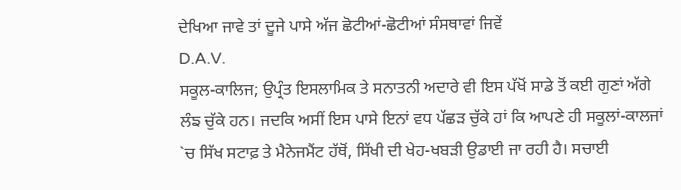ਦੇਖਿਆ ਜਾਵੇ ਤਾਂ ਦੂਜੇ ਪਾਸੇ ਅੱਜ ਛੋਟੀਆਂ-ਛੋਟੀਆਂ ਸੰਸਥਾਵਾਂ ਜਿਵੇਂ
D.A.V.
ਸਕੂਲ-ਕਾਲਿਜ; ਉਪ੍ਰੰਤ ਇਸਲਾਮਿਕ ਤੇ ਸਨਾਤਨੀ ਅਦਾਰੇ ਵੀ ਇਸ ਪੱਖੋਂ ਸਾਡੇ ਤੋਂ ਕਈ ਗੁਣਾਂ ਅੱਗੇ
ਲੰਙ ਚੁੱਕੇ ਹਨ। ਜਦਕਿ ਅਸੀਂ ਇਸ ਪਾਸੇ ਇਨਾਂ ਵਧ ਪੱਛੜ ਚੁੱਕੇ ਹਾਂ ਕਿ ਆਪਣੇ ਹੀ ਸਕੂਲਾਂ-ਕਾਲਜਾਂ
`ਚ ਸਿੱਖ ਸਟਾਫ਼ ਤੇ ਮੈਨੇਜਮੈਂਟ ਹੱਥੋਂ, ਸਿੱਖੀ ਦੀ ਖੇਹ-ਖਬੜੀ ਉਡਾਈ ਜਾ ਰਹੀ ਹੈ। ਸਚਾਈ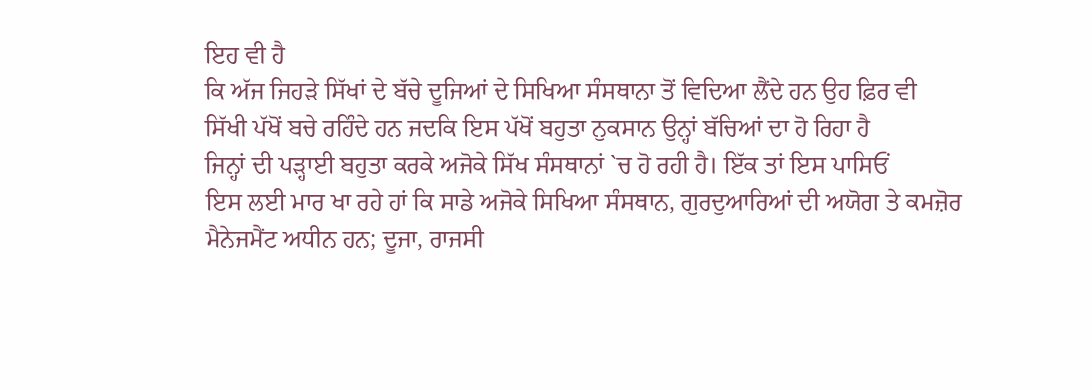ਇਹ ਵੀ ਹੈ
ਕਿ ਅੱਜ ਜਿਹੜੇ ਸਿੱਖਾਂ ਦੇ ਬੱਚੇ ਦੂਜਿਆਂ ਦੇ ਸਿਖਿਆ ਸੰਸਥਾਨਾ ਤੋਂ ਵਿਦਿਆ ਲੈਂਦੇ ਹਨ ਉਹ ਫ਼ਿਰ ਵੀ
ਸਿੱਖੀ ਪੱਖੋਂ ਬਚੇ ਰਹਿੰਦੇ ਹਨ ਜਦਕਿ ਇਸ ਪੱਖੋਂ ਬਹੁਤਾ ਨੁਕਸਾਨ ਉਨ੍ਹਾਂ ਬੱਚਿਆਂ ਦਾ ਹੋ ਰਿਹਾ ਹੈ
ਜਿਨ੍ਹਾਂ ਦੀ ਪੜ੍ਹਾਈ ਬਹੁਤਾ ਕਰਕੇ ਅਜੋਕੇ ਸਿੱਖ ਸੰਸਥਾਨਾਂ `ਚ ਹੋ ਰਹੀ ਹੈ। ਇੱਕ ਤਾਂ ਇਸ ਪਾਸਿਓਂ
ਇਸ ਲਈ ਮਾਰ ਖਾ ਰਹੇ ਹਾਂ ਕਿ ਸਾਡੇ ਅਜੋਕੇ ਸਿਖਿਆ ਸੰਸਥਾਨ, ਗੁਰਦੁਆਰਿਆਂ ਦੀ ਅਯੋਗ ਤੇ ਕਮਜ਼ੋਰ
ਮੈਨੇਜਮੈਂਟ ਅਧੀਨ ਹਨ; ਦੂਜਾ, ਰਾਜਸੀ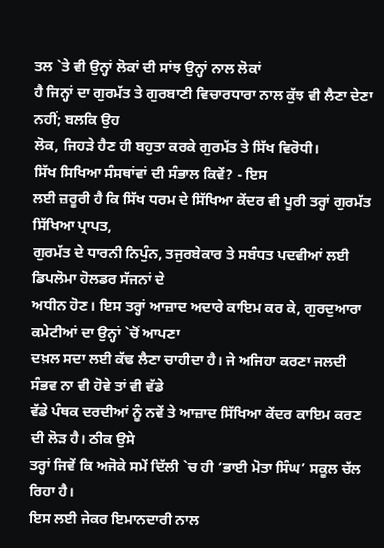ਤਲ `ਤੇ ਵੀ ਉਨ੍ਹਾਂ ਲੋਕਾਂ ਦੀ ਸਾਂਝ ਉਨ੍ਹਾਂ ਨਾਲ ਲੋਕਾਂ
ਹੈ ਜਿਨ੍ਹਾਂ ਦਾ ਗੁਰਮੱਤ ਤੇ ਗੁਰਬਾਣੀ ਵਿਚਾਰਧਾਰਾ ਨਾਲ ਕੁੱਝ ਵੀ ਲੈਣਾ ਦੇਣਾ ਨਹੀਂ; ਬਲਕਿ ਉਹ
ਲੋਕ, ਜਿਹੜੇ ਹੈਣ ਹੀ ਬਹੁਤਾ ਕਰਕੇ ਗੁਰਮੱਤ ਤੇ ਸਿੱਖ ਵਿਰੋਧੀ।
ਸਿੱਖ ਸਿਖਿਆ ਸੰਸਥਾਂਵਾਂ ਦੀ ਸੰਭਾਲ ਕਿਵੇਂ? - ਇਸ
ਲਈ ਜ਼ਰੂਰੀ ਹੈ ਕਿ ਸਿੱਖ ਧਰਮ ਦੇ ਸਿੱਖਿਆ ਕੇਂਦਰ ਵੀ ਪੂਰੀ ਤਰ੍ਹਾਂ ਗੁਰਮੱਤ ਸਿੱਖਿਆ ਪ੍ਰਾਪਤ,
ਗੁਰਮੱਤ ਦੇ ਧਾਰਨੀ ਨਿਪੁੰਨ, ਤਜੁਰਬੇਕਾਰ ਤੇ ਸਬੰਧਤ ਪਦਵੀਆਂ ਲਈ ਡਿਪਲੋਮਾ ਹੋਲਡਰ ਸੱਜਨਾਂ ਦੇ
ਅਧੀਨ ਹੋਣ। ਇਸ ਤਰ੍ਹਾਂ ਆਜ਼ਾਦ ਅਦਾਰੇ ਕਾਇਮ ਕਰ ਕੇ, ਗੁਰਦੁਆਰਾ ਕਮੇਟੀਆਂ ਦਾ ਉਨ੍ਹਾਂ `ਚੋਂ ਆਪਣਾ
ਦਖ਼ਲ ਸਦਾ ਲਈ ਕੱਢ ਲੈਣਾ ਚਾਹੀਦਾ ਹੈ। ਜੇ ਅਜਿਹਾ ਕਰਣਾ ਜਲਦੀ ਸੰਭਵ ਨਾ ਵੀ ਹੋਵੇ ਤਾਂ ਵੀ ਵੱਡੇ
ਵੱਡੇ ਪੰਥਕ ਦਰਦੀਆਂ ਨੂੰ ਨਵੇਂ ਤੇ ਆਜ਼ਾਦ ਸਿੱਖਿਆ ਕੇਂਦਰ ਕਾਇਮ ਕਰਣ ਦੀ ਲੋੜ ਹੈ। ਠੀਕ ਉਸੇ
ਤਰ੍ਹਾਂ ਜਿਵੇਂ ਕਿ ਅਜੋਕੇ ਸਮੇਂ ਦਿੱਲੀ `ਚ ਹੀ ‘ਭਾਈ ਮੋਤਾ ਸਿੰਘ’ ਸਕੂਲ ਚੱਲ ਰਿਹਾ ਹੈ।
ਇਸ ਲਈ ਜੇਕਰ ਇਮਾਨਦਾਰੀ ਨਾਲ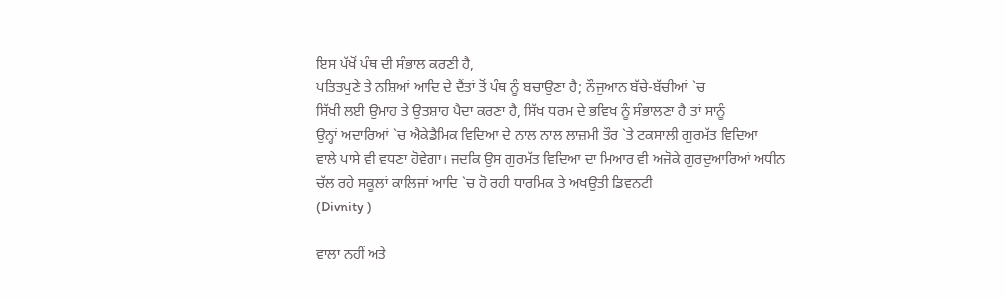ਇਸ ਪੱਖੋਂ ਪੰਥ ਦੀ ਸੰਭਾਲ ਕਰਣੀ ਹੈ,
ਪਤਿਤਪੁਣੇ ਤੇ ਨਸ਼ਿਆਂ ਆਦਿ ਦੇ ਦੈਂਤਾਂ ਤੋਂ ਪੰਥ ਨੂੰ ਬਚਾਉਣਾ ਹੈ; ਨੌਜੁਆਨ ਬੱਚੇ-ਬੱਚੀਆਂ `ਚ
ਸਿੱਖੀ ਲਈ ਉਮਾਹ ਤੇ ਉਤਸ਼ਾਹ ਪੈਦਾ ਕਰਣਾ ਹੈ, ਸਿੱਖ ਧਰਮ ਦੇ ਭਵਿਖ ਨੂੰ ਸੰਭਾਲਣਾ ਹੈ ਤਾਂ ਸਾਨੂੰ
ਉਨ੍ਹਾਂ ਅਦਾਰਿਆਂ `ਚ ਐਕੇਡੈਮਿਕ ਵਿਦਿਆ ਦੇ ਨਾਲ ਨਾਲ ਲਾਜ਼ਮੀ ਤੌਰ `ਤੇ ਟਕਸਾਲੀ ਗੁਰਮੱਤ ਵਿਦਿਆ
ਵਾਲੇ ਪਾਸੇ ਵੀ ਵਧਣਾ ਹੋਵੇਗਾ। ਜਦਕਿ ਉਸ ਗੁਰਮੱਤ ਵਿਦਿਆ ਦਾ ਮਿਆਰ ਵੀ ਅਜੋਕੇ ਗੁਰਦੁਆਰਿਆਂ ਅਧੀਨ
ਚੱਲ ਰਹੇ ਸਕੂਲਾਂ ਕਾਲਿਜਾਂ ਆਦਿ `ਚ ਹੋ ਰਹੀ ਧਾਰਮਿਕ ਤੇ ਅਖਉਤੀ ਡਿਵਨਟੀ
(Divnity )

ਵਾਲਾ ਨਹੀਂ ਅਤੇ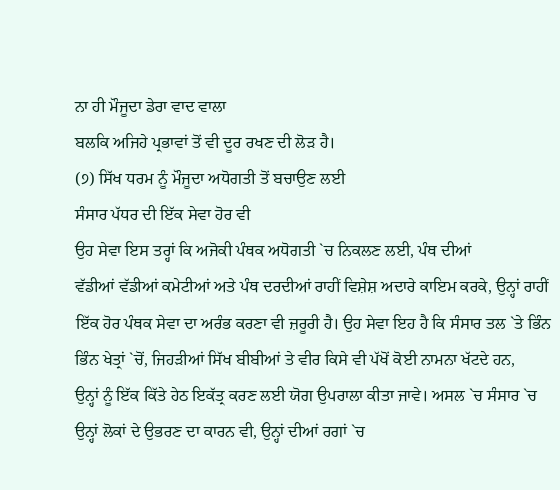ਨਾ ਹੀ ਮੌਜੂਦਾ ਡੇਰਾ ਵਾਦ ਵਾਲਾ
ਬਲਕਿ ਅਜਿਹੇ ਪ੍ਰਭਾਵਾਂ ਤੋਂ ਵੀ ਦੂਰ ਰਖਣ ਦੀ ਲੋੜ ਹੈ।
(੭) ਸਿੱਖ ਧਰਮ ਨੂੰ ਮੌਜੂਦਾ ਅਧੋਗਤੀ ਤੋਂ ਬਚਾਉਣ ਲਈ
ਸੰਸਾਰ ਪੱਧਰ ਦੀ ਇੱਕ ਸੇਵਾ ਹੋਰ ਵੀ
ਉਹ ਸੇਵਾ ਇਸ ਤਰ੍ਹਾਂ ਕਿ ਅਜੋਕੀ ਪੰਥਕ ਅਧੋਗਤੀ `ਚ ਨਿਕਲਣ ਲਈ, ਪੰਥ ਦੀਆਂ
ਵੱਡੀਆਂ ਵੱਡੀਆਂ ਕਮੇਟੀਆਂ ਅਤੇ ਪੰਥ ਦਰਦੀਆਂ ਰਾਹੀਂ ਵਿਸ਼ੇਸ਼ ਅਦਾਰੇ ਕਾਇਮ ਕਰਕੇ, ਉਨ੍ਹਾਂ ਰਾਹੀਂ
ਇੱਕ ਹੋਰ ਪੰਥਕ ਸੇਵਾ ਦਾ ਅਰੰਭ ਕਰਣਾ ਵੀ ਜ਼ਰੂਰੀ ਹੈ। ਉਹ ਸੇਵਾ ਇਹ ਹੈ ਕਿ ਸੰਸਾਰ ਤਲ `ਤੇ ਭਿੰਨ
ਭਿੰਨ ਖੇਤ੍ਰਾਂ `ਚੋਂ, ਜਿਹੜੀਆਂ ਸਿੱਖ ਬੀਬੀਆਂ ਤੇ ਵੀਰ ਕਿਸੇ ਵੀ ਪੱਖੋਂ ਕੋਈ ਨਾਮਨਾ ਖੱਟਦੇ ਹਨ,
ਉਨ੍ਹਾਂ ਨੂੰ ਇੱਕ ਕਿੱਤੇ ਹੇਠ ਇਕੱਤ੍ਰ ਕਰਣ ਲਈ ਯੋਗ ਉਪਰਾਲਾ ਕੀਤਾ ਜਾਵੇ। ਅਸਲ `ਚ ਸੰਸਾਰ `ਚ
ਉਨ੍ਹਾਂ ਲੋਕਾਂ ਦੇ ਉਭਰਣ ਦਾ ਕਾਰਨ ਵੀ, ਉਨ੍ਹਾਂ ਦੀਆਂ ਰਗਾਂ `ਚ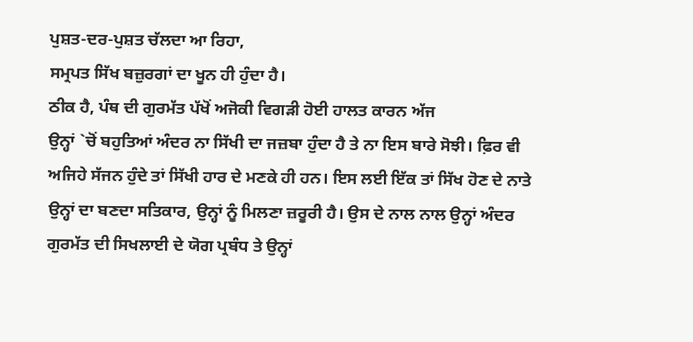ਪੁਸ਼ਤ-ਦਰ-ਪੁਸ਼ਤ ਚੱਲਦਾ ਆ ਰਿਹਾ,
ਸਮ੍ਰਪਤ ਸਿੱਖ ਬਜ਼ੁਰਗਾਂ ਦਾ ਖੂਨ ਹੀ ਹੁੰਦਾ ਹੈ।
ਠੀਕ ਹੈ, ਪੰਥ ਦੀ ਗੁਰਮੱਤ ਪੱਖੋਂ ਅਜੋਕੀ ਵਿਗੜੀ ਹੋਈ ਹਾਲਤ ਕਾਰਨ ਅੱਜ
ਉਨ੍ਹਾਂ `ਚੋਂ ਬਹੁਤਿਆਂ ਅੰਦਰ ਨਾ ਸਿੱਖੀ ਦਾ ਜਜ਼ਬਾ ਹੁੰਦਾ ਹੈ ਤੇ ਨਾ ਇਸ ਬਾਰੇ ਸੋਝੀ। ਫ਼ਿਰ ਵੀ
ਅਜਿਹੇ ਸੱਜਨ ਹੁੰਦੇ ਤਾਂ ਸਿੱਖੀ ਹਾਰ ਦੇ ਮਣਕੇ ਹੀ ਹਨ। ਇਸ ਲਈ ਇੱਕ ਤਾਂ ਸਿੱਖ ਹੋਣ ਦੇ ਨਾਤੇ
ਉਨ੍ਹਾਂ ਦਾ ਬਣਦਾ ਸਤਿਕਾਰ, ਉਨ੍ਹਾਂ ਨੂੰ ਮਿਲਣਾ ਜ਼ਰੂਰੀ ਹੈ। ਉਸ ਦੇ ਨਾਲ ਨਾਲ ਉਨ੍ਹਾਂ ਅੰਦਰ
ਗੁਰਮੱਤ ਦੀ ਸਿਖਲਾਈ ਦੇ ਯੋਗ ਪ੍ਰਬੰਧ ਤੇ ਉਨ੍ਹਾਂ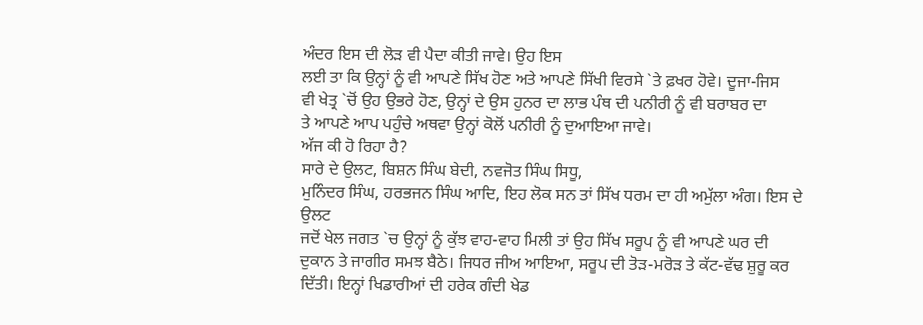ਅੰਦਰ ਇਸ ਦੀ ਲੋੜ ਵੀ ਪੈਦਾ ਕੀਤੀ ਜਾਵੇ। ਉਹ ਇਸ
ਲਈ ਤਾ ਕਿ ਉਨ੍ਹਾਂ ਨੂੰ ਵੀ ਆਪਣੇ ਸਿੱਖ ਹੋਣ ਅਤੇ ਆਪਣੇ ਸਿੱਖੀ ਵਿਰਸੇ `ਤੇ ਫ਼ਖਰ ਹੋਵੇ। ਦੂਜਾ-ਜਿਸ
ਵੀ ਖੇਤ੍ਰ `ਚੋਂ ਉਹ ਉਭਰੇ ਹੋਣ, ਉਨ੍ਹਾਂ ਦੇ ਉਸ ਹੁਨਰ ਦਾ ਲਾਭ ਪੰਥ ਦੀ ਪਨੀਰੀ ਨੂੰ ਵੀ ਬਰਾਬਰ ਦਾ
ਤੇ ਆਪਣੇ ਆਪ ਪਹੁੰਚੇ ਅਥਵਾ ਉਨ੍ਹਾਂ ਕੋਲੋਂ ਪਨੀਰੀ ਨੂੰ ਦੁਆਇਆ ਜਾਵੇ।
ਅੱਜ ਕੀ ਹੋ ਰਿਹਾ ਹੈ?
ਸਾਰੇ ਦੇ ਉਲਟ, ਬਿਸ਼ਨ ਸਿੰਘ ਬੇਦੀ, ਨਵਜੋਤ ਸਿੰਘ ਸਿਧੂ,
ਮੁਨਿੰਦਰ ਸਿੰਘ, ਹਰਭਜਨ ਸਿੰਘ ਆਦਿ, ਇਹ ਲੋਕ ਸਨ ਤਾਂ ਸਿੱਖ ਧਰਮ ਦਾ ਹੀ ਅਮੁੱਲਾ ਅੰਗ। ਇਸ ਦੇ ਉਲਟ
ਜਦੋਂ ਖੇਲ ਜਗਤ `ਚ ਉਨ੍ਹਾਂ ਨੂੰ ਕੁੱਝ ਵਾਹ-ਵਾਹ ਮਿਲੀ ਤਾਂ ਉਹ ਸਿੱਖ ਸਰੂਪ ਨੂੰ ਵੀ ਆਪਣੇ ਘਰ ਦੀ
ਦੁਕਾਨ ਤੇ ਜਾਗੀਰ ਸਮਝ ਬੈਠੇ। ਜਿਧਰ ਜੀਅ ਆਇਆ, ਸਰੂਪ ਦੀ ਤੋੜ-ਮਰੋੜ ਤੇ ਕੱਟ-ਵੱਢ ਸ਼ੁਰੂ ਕਰ
ਦਿੱਤੀ। ਇਨ੍ਹਾਂ ਖਿਡਾਰੀਆਂ ਦੀ ਹਰੇਕ ਗੰਦੀ ਖੇਡ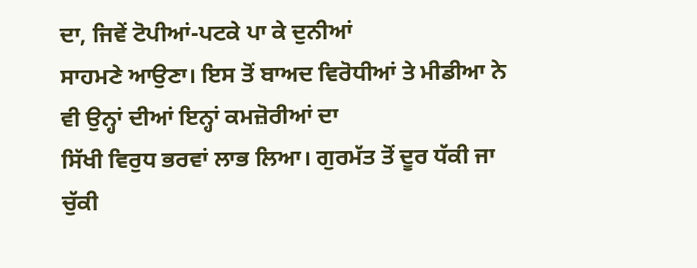ਦਾ, ਜਿਵੇਂ ਟੋਪੀਆਂ-ਪਟਕੇ ਪਾ ਕੇ ਦੁਨੀਆਂ
ਸਾਹਮਣੇ ਆਉਣਾ। ਇਸ ਤੋਂ ਬਾਅਦ ਵਿਰੋਧੀਆਂ ਤੇ ਮੀਡੀਆ ਨੇ ਵੀ ਉਨ੍ਹਾਂ ਦੀਆਂ ਇਨ੍ਹਾਂ ਕਮਜ਼ੋਰੀਆਂ ਦਾ
ਸਿੱਖੀ ਵਿਰੁਧ ਭਰਵਾਂ ਲਾਭ ਲਿਆ। ਗੁਰਮੱਤ ਤੋਂ ਦੂਰ ਧੱਕੀ ਜਾ ਚੁੱਕੀ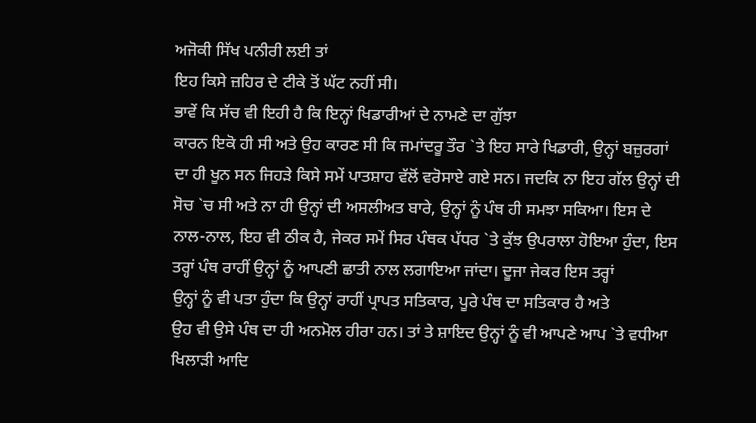ਅਜੋਕੀ ਸਿੱਖ ਪਨੀਰੀ ਲਈ ਤਾਂ
ਇਹ ਕਿਸੇ ਜ਼ਹਿਰ ਦੇ ਟੀਕੇ ਤੋਂ ਘੱਟ ਨਹੀਂ ਸੀ।
ਭਾਵੇਂ ਕਿ ਸੱਚ ਵੀ ਇਹੀ ਹੈ ਕਿ ਇਨ੍ਹਾਂ ਖਿਡਾਰੀਆਂ ਦੇ ਨਾਮਣੇ ਦਾ ਗੁੱਝਾ
ਕਾਰਨ ਇਕੋ ਹੀ ਸੀ ਅਤੇ ਉਹ ਕਾਰਣ ਸੀ ਕਿ ਜਮਾਂਦਰੂ ਤੌਰ `ਤੇ ਇਹ ਸਾਰੇ ਖਿਡਾਰੀ, ਉਨ੍ਹਾਂ ਬਜ਼ੁਰਗਾਂ
ਦਾ ਹੀ ਖੂਨ ਸਨ ਜਿਹੜੇ ਕਿਸੇ ਸਮੇਂ ਪਾਤਸ਼ਾਹ ਵੱਲੋਂ ਵਰੋਸਾਏ ਗਏ ਸਨ। ਜਦਕਿ ਨਾ ਇਹ ਗੱਲ ਉਨ੍ਹਾਂ ਦੀ
ਸੋਚ `ਚ ਸੀ ਅਤੇ ਨਾ ਹੀ ਉਨ੍ਹਾਂ ਦੀ ਅਸਲੀਅਤ ਬਾਰੇ, ਉਨ੍ਹਾਂ ਨੂੰ ਪੰਥ ਹੀ ਸਮਝਾ ਸਕਿਆ। ਇਸ ਦੇ
ਨਾਲ-ਨਾਲ, ਇਹ ਵੀ ਠੀਕ ਹੈ, ਜੇਕਰ ਸਮੇਂ ਸਿਰ ਪੰਥਕ ਪੱਧਰ `ਤੇ ਕੁੱਝ ਉਪਰਾਲਾ ਹੋਇਆ ਹੁੰਦਾ, ਇਸ
ਤਰ੍ਹਾਂ ਪੰਥ ਰਾਹੀਂ ਉਨ੍ਹਾਂ ਨੂੰ ਆਪਣੀ ਛਾਤੀ ਨਾਲ ਲਗਾਇਆ ਜਾਂਦਾ। ਦੂਜਾ ਜੇਕਰ ਇਸ ਤਰ੍ਹਾਂ
ਉਨ੍ਹਾਂ ਨੂੰ ਵੀ ਪਤਾ ਹੁੰਦਾ ਕਿ ਉਨ੍ਹਾਂ ਰਾਹੀਂ ਪ੍ਰਾਪਤ ਸਤਿਕਾਰ, ਪੂਰੇ ਪੰਥ ਦਾ ਸਤਿਕਾਰ ਹੈ ਅਤੇ
ਉਹ ਵੀ ਉਸੇ ਪੰਥ ਦਾ ਹੀ ਅਨਮੋਲ ਹੀਰਾ ਹਨ। ਤਾਂ ਤੇ ਸ਼ਾਇਦ ਉਨ੍ਹਾਂ ਨੂੰ ਵੀ ਆਪਣੇ ਆਪ `ਤੇ ਵਧੀਆ
ਖਿਲਾੜੀ ਆਦਿ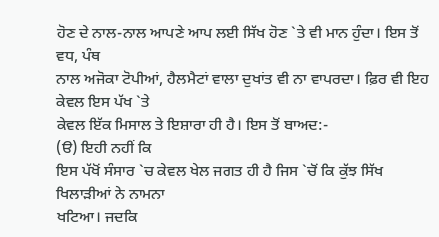ਹੋਣ ਦੇ ਨਾਲ-ਨਾਲ ਆਪਣੇ ਆਪ ਲਈ ਸਿੱਖ ਹੋਣ `ਤੇ ਵੀ ਮਾਨ ਹੁੰਦਾ। ਇਸ ਤੋਂ ਵਧ, ਪੰਥ
ਨਾਲ ਅਜੋਕਾ ਟੋਪੀਆਂ, ਹੈਲਮੈਟਾਂ ਵਾਲਾ ਦੁਖਾਂਤ ਵੀ ਨਾ ਵਾਪਰਦਾ। ਫ਼ਿਰ ਵੀ ਇਹ ਕੇਵਲ ਇਸ ਪੱਖ `ਤੇ
ਕੇਵਲ ਇੱਕ ਮਿਸਾਲ ਤੇ ਇਸ਼ਾਰਾ ਹੀ ਹੈ। ਇਸ ਤੋਂ ਬਾਅਦ:-
(ੳ) ਇਹੀ ਨਹੀਂ ਕਿ
ਇਸ ਪੱਖੋਂ ਸੰਸਾਰ `ਚ ਕੇਵਲ ਖੇਲ ਜਗਤ ਹੀ ਹੈ ਜਿਸ `ਚੋਂ ਕਿ ਕੁੱਝ ਸਿੱਖ ਖਿਲਾੜੀਆਂ ਨੇ ਨਾਮਨਾ
ਖਟਿਆ। ਜਦਕਿ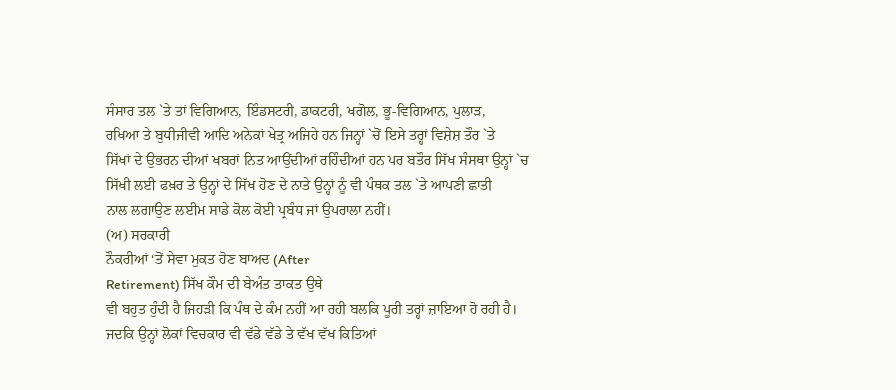ਸੰਸਾਰ ਤਲ `ਤੇ ਤਾਂ ਵਿਗਿਆਨ, ਇੰਡਸਟਰੀ, ਡਾਕਟਰੀ, ਖਗੋਲ, ਭੂ-ਵਿਗਿਆਨ, ਪੁਲਾੜ,
ਰਖਿਆ ਤੇ ਬੁਧੀਜੀਵੀ ਆਦਿ ਅਨੇਕਾਂ ਖੇਤ੍ਰ ਅਜਿਹੇ ਹਨ ਜਿਨ੍ਹਾਂ `ਚੋਂ ਇਸੇ ਤਰ੍ਹਾਂ ਵਿਸ਼ੇਸ਼ ਤੌਰ `ਤੇ
ਸਿੱਖਾਂ ਦੇ ਉਭਰਨ ਦੀਆਂ ਖਬਰਾਂ ਨਿਤ ਆਉਂਦੀਆਂ ਰਹਿੰਦੀਆਂ ਹਨ ਪਰ ਬਤੌਰ ਸਿੱਖ ਸੰਸਥਾ ਉਨ੍ਹਾਂ `ਚ
ਸਿੱਖੀ ਲਈ ਫਖ਼ਰ ਤੇ ਉਨ੍ਹਾਂ ਦੇ ਸਿੱਖ ਹੋਣ ਦੇ ਨਾਤੇ ਉਨ੍ਹਾਂ ਨੂੰ ਵੀ ਪੰਥਕ ਤਲ `ਤੇ ਆਪਣੀ ਛਾਤੀ
ਨਾਲ ਲਗਾਉਣ ਲਈਮ ਸਾਡੇ ਕੋਲ ਕੋਈ ਪ੍ਰਬੰਧ ਜਾਂ ਉਪਰਾਲਾ ਨਹੀਂ।
(ਅ) ਸਰਕਾਰੀ
ਨੌਕਰੀਆਂ ‘ਤੋਂ ਸੇਵਾ ਮੁਕਤ ਹੋਣ ਬਾਅਦ (After
Retirement) ਸਿੱਖ ਕੌਮ ਦੀ ਬੇਅੰਤ ਤਾਕਤ ਉਥੇ
ਵੀ ਬਹੁਤ ਹੁੰਦੀ ਹੈ ਜਿਹੜੀ ਕਿ ਪੰਥ ਦੇ ਕੰਮ ਨਹੀਂ ਆ ਰਹੀ ਬਲਕਿ ਪੂਰੀ ਤਰ੍ਹਾਂ ਜ਼ਾਇਆ ਹੋ ਰਹੀ ਹੈ।
ਜਦਕਿ ਉਨ੍ਹਾਂ ਲੋਕਾਂ ਵਿਚਕਾਰ ਵੀ ਵੱਡੇ ਵੱਡੇ ਤੇ ਵੱਖ ਵੱਖ ਕਿਤਿਆਂ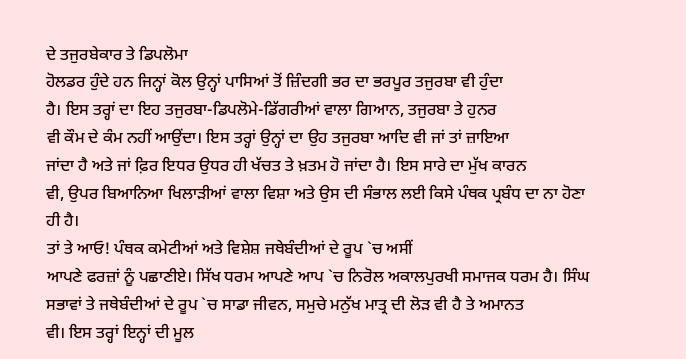ਦੇ ਤਜੁਰਬੇਕਾਰ ਤੇ ਡਿਪਲੋਮਾ
ਹੋਲਡਰ ਹੁੰਦੇ ਹਨ ਜਿਨ੍ਹਾਂ ਕੋਲ ਉਨ੍ਹਾਂ ਪਾਸਿਆਂ ਤੋਂ ਜ਼ਿੰਦਗੀ ਭਰ ਦਾ ਭਰਪੂਰ ਤਜੁਰਬਾ ਵੀ ਹੁੰਦਾ
ਹੈ। ਇਸ ਤਰ੍ਹਾਂ ਦਾ ਇਹ ਤਜੁਰਬਾ-ਡਿਪਲੋਮੇ-ਡਿੱਗਰੀਆਂ ਵਾਲਾ ਗਿਆਨ, ਤਜੁਰਬਾ ਤੇ ਹੁਨਰ
ਵੀ ਕੌਮ ਦੇ ਕੰਮ ਨਹੀਂ ਆਉਂਦਾ। ਇਸ ਤਰ੍ਹਾਂ ਉਨ੍ਹਾਂ ਦਾ ਉਹ ਤਜੁਰਬਾ ਆਦਿ ਵੀ ਜਾਂ ਤਾਂ ਜ਼ਾਇਆ
ਜਾਂਦਾ ਹੈ ਅਤੇ ਜਾਂ ਫ਼ਿਰ ਇਧਰ ਉਧਰ ਹੀ ਖੱਚਤ ਤੇ ਖ਼ਤਮ ਹੋ ਜਾਂਦਾ ਹੈ। ਇਸ ਸਾਰੇ ਦਾ ਮੁੱਖ ਕਾਰਨ
ਵੀ, ਉਪਰ ਬਿਆਨਿਆ ਖਿਲਾੜੀਆਂ ਵਾਲਾ ਵਿਸ਼ਾ ਅਤੇ ਉਸ ਦੀ ਸੰਭਾਲ ਲਈ ਕਿਸੇ ਪੰਥਕ ਪ੍ਰਬੰਧ ਦਾ ਨਾ ਹੋਣਾ
ਹੀ ਹੈ।
ਤਾਂ ਤੇ ਆਓ! ਪੰਥਕ ਕਮੇਟੀਆਂ ਅਤੇ ਵਿਸ਼ੇਸ਼ ਜਥੇਬੰਦੀਆਂ ਦੇ ਰੂਪ `ਚ ਅਸੀਂ
ਆਪਣੇ ਫਰਜ਼ਾਂ ਨੂੰ ਪਛਾਣੀਏ। ਸਿੱਖ ਧਰਮ ਆਪਣੇ ਆਪ `ਚ ਨਿਰੋਲ ਅਕਾਲਪੁਰਖੀ ਸਮਾਜਕ ਧਰਮ ਹੈ। ਸਿੰਘ
ਸਭਾਵਾਂ ਤੇ ਜਥੇਬੰਦੀਆਂ ਦੇ ਰੂਪ `ਚ ਸਾਡਾ ਜੀਵਨ, ਸਮੁਚੇ ਮਨੁੱਖ ਮਾਤ੍ਰ ਦੀ ਲੋੜ ਵੀ ਹੈ ਤੇ ਅਮਾਨਤ
ਵੀ। ਇਸ ਤਰ੍ਹਾਂ ਇਨ੍ਹਾਂ ਦੀ ਮੂਲ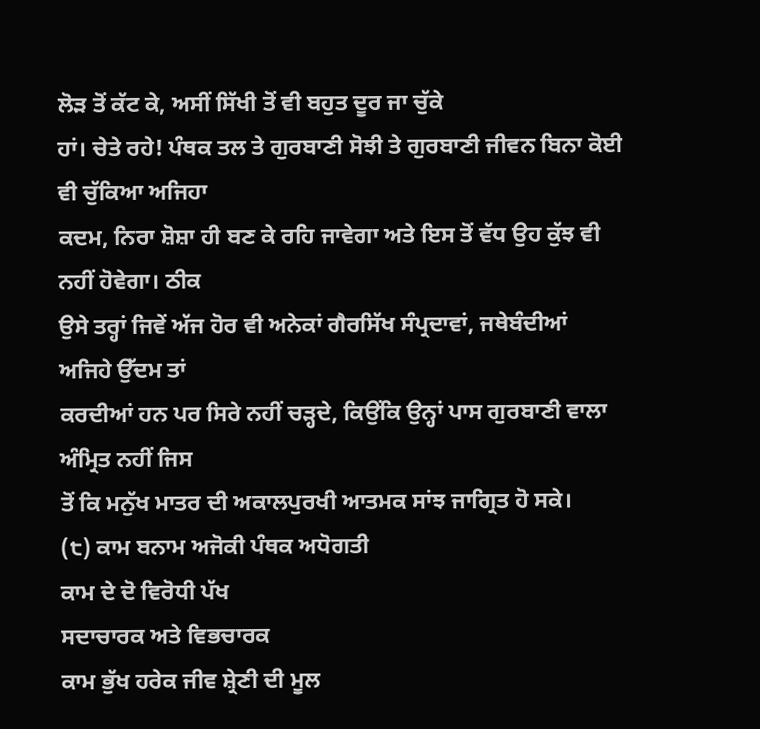ਲੋੜ ਤੋਂ ਕੱਟ ਕੇ, ਅਸੀਂ ਸਿੱਖੀ ਤੋਂ ਵੀ ਬਹੁਤ ਦੂਰ ਜਾ ਚੁੱਕੇ
ਹਾਂ। ਚੇਤੇ ਰਹੇ! ਪੰਥਕ ਤਲ ਤੇ ਗੁਰਬਾਣੀ ਸੋਝੀ ਤੇ ਗੁਰਬਾਣੀ ਜੀਵਨ ਬਿਨਾ ਕੋਈ ਵੀ ਚੁੱਕਿਆ ਅਜਿਹਾ
ਕਦਮ, ਨਿਰਾ ਸ਼ੋਸ਼ਾ ਹੀ ਬਣ ਕੇ ਰਹਿ ਜਾਵੇਗਾ ਅਤੇ ਇਸ ਤੋਂ ਵੱਧ ਉਹ ਕੁੱਝ ਵੀ ਨਹੀਂ ਹੋਵੇਗਾ। ਠੀਕ
ਉਸੇ ਤਰ੍ਹਾਂ ਜਿਵੇਂ ਅੱਜ ਹੋਰ ਵੀ ਅਨੇਕਾਂ ਗੈਰਸਿੱਖ ਸੰਪ੍ਰਦਾਵਾਂ, ਜਥੇਬੰਦੀਆਂ ਅਜਿਹੇ ਉੱਦਮ ਤਾਂ
ਕਰਦੀਆਂ ਹਨ ਪਰ ਸਿਰੇ ਨਹੀਂ ਚੜ੍ਹਦੇ, ਕਿਉਂਕਿ ਉਨ੍ਹਾਂ ਪਾਸ ਗੁਰਬਾਣੀ ਵਾਲਾ ਅੰਮ੍ਰਿਤ ਨਹੀਂ ਜਿਸ
ਤੋਂ ਕਿ ਮਨੁੱਖ ਮਾਤਰ ਦੀ ਅਕਾਲਪੁਰਖੀ ਆਤਮਕ ਸਾਂਝ ਜਾਗ੍ਰਿਤ ਹੋ ਸਕੇ।
(੮) ਕਾਮ ਬਨਾਮ ਅਜੋਕੀ ਪੰਥਕ ਅਧੋਗਤੀ
ਕਾਮ ਦੇ ਦੋ ਵਿਰੋਧੀ ਪੱਖ
ਸਦਾਚਾਰਕ ਅਤੇ ਵਿਭਚਾਰਕ
ਕਾਮ ਭੁੱਖ ਹਰੇਕ ਜੀਵ ਸ਼੍ਰੇਣੀ ਦੀ ਮੂਲ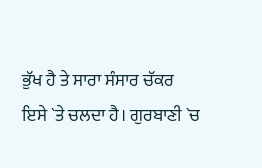ਭੁੱਖ ਹੈ ਤੇ ਸਾਰਾ ਸੰਸਾਰ ਚੱਕਰ
ਇਸੇ `ਤੇ ਚਲਦਾ ਹੈ। ਗੁਰਬਾਣੀ `ਚ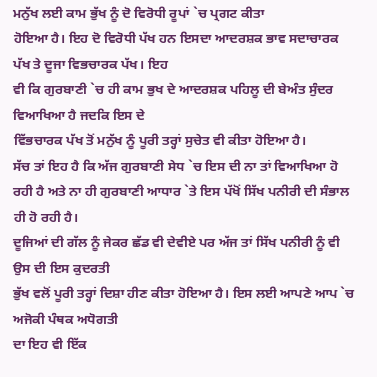ਮਨੁੱਖ ਲਈ ਕਾਮ ਭੁੱਖ ਨੂੰ ਦੋ ਵਿਰੋਧੀ ਰੂਪਾਂ `ਚ ਪ੍ਰਗਟ ਕੀਤਾ
ਹੋਇਆ ਹੈ। ਇਹ ਦੋ ਵਿਰੋਧੀ ਪੱਖ ਹਨ ਇਸਦਾ ਆਦਰਸ਼ਕ ਭਾਵ ਸਦਾਚਾਰਕ ਪੱਖ ਤੇ ਦੂਜਾ ਵਿਭਚਾਰਕ ਪੱਖ। ਇਹ
ਵੀ ਕਿ ਗੁਰਬਾਣੀ `ਚ ਹੀ ਕਾਮ ਭੁਖ ਦੇ ਆਦਰਸ਼ਕ ਪਹਿਲੂ ਦੀ ਬੇਅੰਤ ਸੁੰਦਰ ਵਿਆਖਿਆ ਹੈ ਜਦਕਿ ਇਸ ਦੇ
ਵਿੱਭਚਾਰਕ ਪੱਖ ਤੋਂ ਮਨੁੱਖ ਨੂੰ ਪੂਰੀ ਤਰ੍ਹਾਂ ਸੁਚੇਤ ਵੀ ਕੀਤਾ ਹੋਇਆ ਹੈ।
ਸੱਚ ਤਾਂ ਇਹ ਹੈ ਕਿ ਅੱਜ ਗੁਰਬਾਣੀ ਸੇਧ `ਚ ਇਸ ਦੀ ਨਾ ਤਾਂ ਵਿਆਖਿਆ ਹੋ
ਰਹੀ ਹੈ ਅਤੇ ਨਾ ਹੀ ਗੁਰਬਾਣੀ ਆਧਾਰ `ਤੇ ਇਸ ਪੱਖੋਂ ਸਿੱਖ ਪਨੀਰੀ ਦੀ ਸੰਭਾਲ ਹੀ ਹੋ ਰਹੀ ਹੈ।
ਦੂਜਿਆਂ ਦੀ ਗੱਲ ਨੂੰ ਜੇਕਰ ਛੱਡ ਵੀ ਦੇਵੀਏ ਪਰ ਅੱਜ ਤਾਂ ਸਿੱਖ ਪਨੀਰੀ ਨੂੰ ਵੀ ਉਸ ਦੀ ਇਸ ਕੁਦਰਤੀ
ਭੁੱਖ ਵਲੋਂ ਪੂਰੀ ਤਰ੍ਹਾਂ ਦਿਸ਼ਾ ਹੀਣ ਕੀਤਾ ਹੋਇਆ ਹੈ। ਇਸ ਲਈ ਆਪਣੇ ਆਪ `ਚ ਅਜੋਕੀ ਪੰਥਕ ਅਧੋਗਤੀ
ਦਾ ਇਹ ਵੀ ਇੱਕ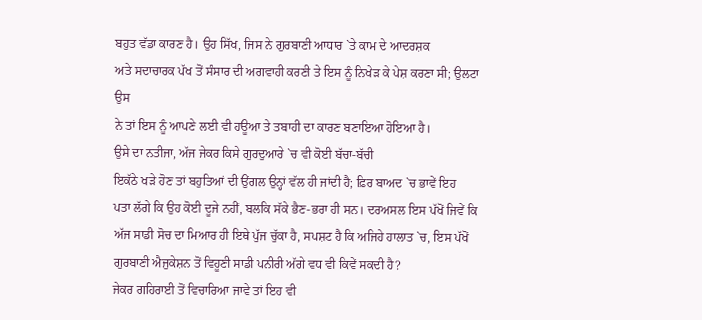ਬਹੁਤ ਵੱਡਾ ਕਾਰਣ ਹੈ। ਉਹ ਸਿੱਖ, ਜਿਸ ਨੇ ਗੁਰਬਾਣੀ ਆਧਾਰ `ਤੇ ਕਾਮ ਦੇ ਆਦਰਸ਼ਕ
ਅਤੇ ਸਦਾਚਾਰਕ ਪੱਖ ਤੋਂ ਸੰਸਾਰ ਦੀ ਅਗਵਾਹੀ ਕਰਣੀ ਤੇ ਇਸ ਨੂੰ ਨਿਖੇੜ ਕੇ ਪੇਸ਼ ਕਰਣਾ ਸੀ; ਉਲਟਾ ਉਸ
ਨੇ ਤਾਂ ਇਸ ਨੂੰ ਆਪਣੇ ਲਈ ਵੀ ਹਊਆ ਤੇ ਤਬਾਹੀ ਦਾ ਕਾਰਣ ਬਣਾਇਆ ਹੋਇਆ ਹੈ।
ਉਸੇ ਦਾ ਨਤੀਜਾ, ਅੱਜ ਜੇਕਰ ਕਿਸੇ ਗੁਰਦੁਆਰੇ `ਚ ਵੀ ਕੋਈ ਬੱਚਾ-ਬੱਚੀ
ਇਕੱਠੇ ਖੜੇ ਹੋਣ ਤਾਂ ਬਹੁਤਿਆਂ ਦੀ ਉਂਗਲ ਉਨ੍ਹਾਂ ਵੱਲ ਹੀ ਜਾਂਦੀ ਹੈ; ਫ਼ਿਰ ਬਾਅਦ `ਚ ਭਾਵੇਂ ਇਹ
ਪਤਾ ਲੱਗੇ ਕਿ ਉਹ ਕੋਈ ਦੂਜੇ ਨਹੀਂ, ਬਲਕਿ ਸੱਕੇ ਭੈਣ-ਭਰਾ ਹੀ ਸਨ। ਦਰਅਸਲ ਇਸ ਪੱਖੋਂ ਜਿਵੇਂ ਕਿ
ਅੱਜ ਸਾਡੀ ਸੋਚ ਦਾ ਮਿਆਰ ਹੀ ਇਥੇ ਪੁੱਜ ਚੁੱਕਾ ਹੈ, ਸਪਸ਼ਟ ਹੈ ਕਿ ਅਜਿਹੇ ਹਾਲਾਤ `ਚ, ਇਸ ਪੱਖੋਂ
ਗੁਰਬਾਣੀ ਐਜੁਕੇਸ਼ਨ ਤੋਂ ਵਿਹੂਣੀ ਸਾਡੀ ਪਨੀਰੀ ਅੱਗੇ ਵਧ ਵੀ ਕਿਵੇਂ ਸਕਦੀ ਹੈ?
ਜੇਕਰ ਗਹਿਰਾਈ ਤੋਂ ਵਿਚਾਰਿਆ ਜਾਵੇ ਤਾਂ ਇਹ ਵੀ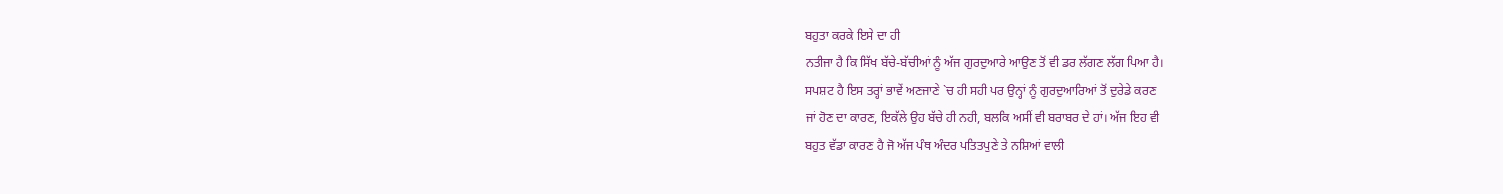ਬਹੁਤਾ ਕਰਕੇ ਇਸੇ ਦਾ ਹੀ
ਨਤੀਜਾ ਹੈ ਕਿ ਸਿੱਖ ਬੱਚੇ-ਬੱਚੀਆਂ ਨੂੰ ਅੱਜ ਗੁਰਦੁਆਰੇ ਆਉਣ ਤੋਂ ਵੀ ਡਰ ਲੱਗਣ ਲੱਗ ਪਿਆ ਹੈ।
ਸਪਸ਼ਟ ਹੈ ਇਸ ਤਰ੍ਹਾਂ ਭਾਵੇਂ ਅਣਜਾਣੇ `ਚ ਹੀ ਸਹੀ ਪਰ ਉਨ੍ਹਾਂ ਨੂੰ ਗੁਰਦੁਆਰਿਆਂ ਤੋਂ ਦੁਰੇਡੇ ਕਰਣ
ਜਾਂ ਹੋਣ ਦਾ ਕਾਰਣ, ਇਕੱਲੇ ਉਹ ਬੱਚੇ ਹੀ ਨਹੀ, ਬਲਕਿ ਅਸੀਂ ਵੀ ਬਰਾਬਰ ਦੇ ਹਾਂ। ਅੱਜ ਇਹ ਵੀ
ਬਹੁਤ ਵੱਡਾ ਕਾਰਣ ਹੈ ਜੋ ਅੱਜ ਪੰਥ ਅੰਦਰ ਪਤਿਤਪੁਣੇ ਤੇ ਨਸ਼ਿਆਂ ਵਾਲੀ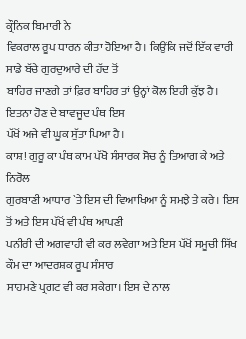ਕ੍ਰੌਨਿਕ ਬਿਮਾਰੀ ਨੇ
ਵਿਕਰਾਲ ਰੂਪ ਧਾਰਨ ਕੀਤਾ ਹੋਇਆ ਹੈ। ਕਿਉਂਕਿ ਜਦੋਂ ਇੱਕ ਵਾਰੀ ਸਾਡੇ ਬੱਚੇ ਗੁਰਦੁਆਰੇ ਦੀ ਹੱਦ ਤੋਂ
ਬਾਹਿਰ ਜਾਣਗੇ ਤਾਂ ਫ਼ਿਰ ਬਾਹਿਰ ਤਾਂ ਉਨ੍ਹਾਂ ਕੋਲ ਇਹੀ ਕੁੱਝ ਹੈ। ਇਤਨਾ ਹੋਣ ਦੇ ਬਾਵਜੂਦ ਪੰਥ ਇਸ
ਪੱਖੋਂ ਅਜੇ ਵੀ ਘੂਕ ਸੁੱਤਾ ਪਿਆ ਹੈ।
ਕਾਸ਼! ਗੁਰੂ ਕਾ ਪੰਥ ਕਾਮ ਪੱਖੋ ਸੰਸਾਰਕ ਸੋਚ ਨੂੰ ਤਿਆਗ ਕੇ ਅਤੇ ਨਿਰੋਲ
ਗੁਰਬਾਣੀ ਆਧਾਰ `ਤੇ ਇਸ ਦੀ ਵਿਆਖਿਆ ਨੂੰ ਸਮਝੇ ਤੇ ਕਰੇ। ਇਸ ਤੋਂ ਅਤੇ ਇਸ ਪੱਖੋਂ ਵੀ ਪੰਥ ਆਪਣੀ
ਪਨੀਰੀ ਦੀ ਅਗਵਾਹੀ ਵੀ ਕਰ ਲਵੇਗਾ ਅਤੇ ਇਸ ਪੱਖੋਂ ਸਮੂਚੀ ਸਿੱਖ ਕੌਮ ਦਾ ਆਦਰਸ਼ਕ ਰੂਪ ਸੰਸਾਰ
ਸਾਹਮਣੇ ਪ੍ਰਗਟ ਵੀ ਕਰ ਸਕੇਗਾ। ਇਸ ਦੇ ਨਾਲ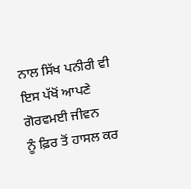ਨਾਲ ਸਿੱਖ ਪਨੀਰੀ ਵੀ ਇਸ ਪੱਖੋਂ ਆਪਣੇ ਗੋਰਵਮਈ ਜੀਵਨ
ਨੂੰ ਫ਼ਿਰ ਤੋਂ ਹਾਸਲ ਕਰ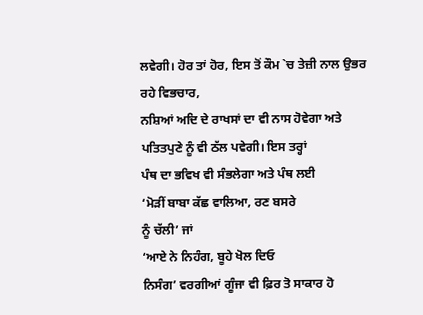ਲਵੇਗੀ। ਹੋਰ ਤਾਂ ਹੋਰ, ਇਸ ਤੋਂ ਕੌਮ `ਚ ਤੇਜ਼ੀ ਨਾਲ ਉਭਰ ਰਹੇ ਵਿਭਚਾਰ,
ਨਸ਼ਿਆਂ ਅਦਿ ਦੇ ਰਾਖਸਾਂ ਦਾ ਵੀ ਨਾਸ ਹੋਵੇਗਾ ਅਤੇ ਪਤਿਤਪੁਣੇ ਨੂੰ ਵੀ ਠੱਲ ਪਵੇਗੀ। ਇਸ ਤਰ੍ਹਾਂ
ਪੰਥ ਦਾ ਭਵਿਖ ਵੀ ਸੰਭਲੇਗਾ ਅਤੇ ਪੰਥ ਲਈ
‘ਮੋੜੀਂ ਬਾਬਾ ਕੱਛ ਵਾਲਿਆ, ਰਣ ਬਸਰੇ
ਨੂੰ ਚੱਲੀ’ ਜਾਂ
‘ਆਏ ਨੇ ਨਿਹੰਗ, ਬੂਹੇ ਖੋਲ ਦਿਓ
ਨਿਸੰਗ’ ਵਰਗੀਆਂ ਗੂੰਜਾ ਵੀ ਫ਼ਿਰ ਤੋ ਸਾਕਾਰ ਹੋ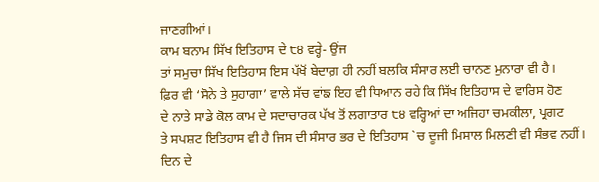ਜਾਣਗੀਆਂ।
ਕਾਮ ਬਨਾਮ ਸਿੱਖ ਇਤਿਹਾਸ ਦੇ ੮੪ ਵਰ੍ਹੇ- ਉਂਜ
ਤਾਂ ਸਮੁਚਾ ਸਿੱਖ ਇਤਿਹਾਸ ਇਸ ਪੱਖੋਂ ਬੇਦਾਗ਼ ਹੀ ਨਹੀਂ ਬਲਕਿ ਸੰਸਾਰ ਲਈ ਚਾਨਣ ਮੁਨਾਰਾ ਵੀ ਹੈ।
ਫ਼ਿਰ ਵੀ ‘ਸੋਨੇ ਤੇ ਸੁਹਾਗਾ’ ਵਾਲੇ ਸੱਚ ਵਾਂਙ ਇਹ ਵੀ ਧਿਆਨ ਰਹੇ ਕਿ ਸਿੱਖ ਇਤਿਹਾਸ ਦੇ ਵਾਰਿਸ ਹੋਣ
ਦੇ ਨਾਤੇ ਸਾਡੇ ਕੋਲ ਕਾਮ ਦੇ ਸਦਾਚਾਰਕ ਪੱਖ ਤੋਂ ਲਗਾਤਾਰ ੮੪ ਵਰ੍ਹਿਆਂ ਦਾ ਅਜਿਹਾ ਚਮਕੀਲਾ, ਪ੍ਰਗਟ
ਤੇ ਸਪਸ਼ਟ ਇਤਿਹਾਸ ਵੀ ਹੈ ਜਿਸ ਦੀ ਸੰਸਾਰ ਭਰ ਦੇ ਇਤਿਹਾਸ `ਚ ਦੂਜੀ ਮਿਸਾਲ ਮਿਲਣੀ ਵੀ ਸੰਭਵ ਨਹੀਂ।
ਦਿਨ ਦੇ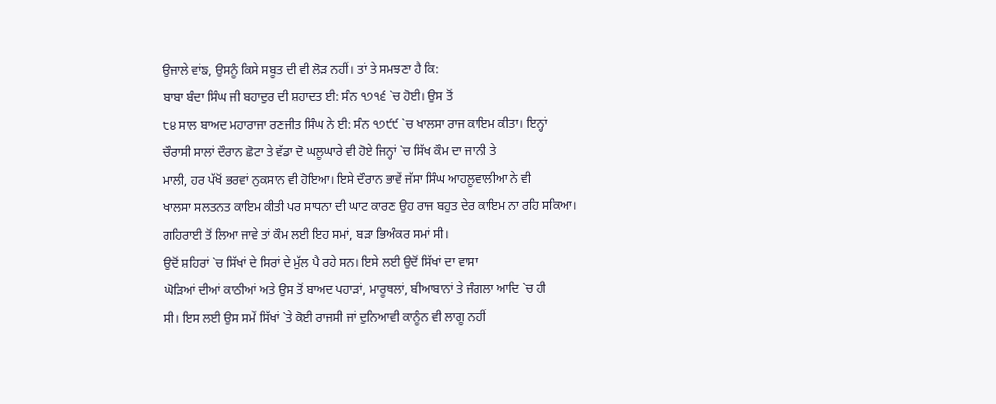ਉਜਾਲੇ ਵਾਂਙ, ਉਸਨੂੰ ਕਿਸੇ ਸਬੂਤ ਦੀ ਵੀ ਲੋੜ ਨਹੀਂ। ਤਾਂ ਤੇ ਸਮਝਣਾ ਹੈ ਕਿ:
ਬਾਬਾ ਬੰਦਾ ਸਿੰਘ ਜੀ ਬਹਾਦੁਰ ਦੀ ਸ਼ਹਾਦਤ ਈ: ਸੰਨ ੧੭੧੬ `ਚ ਹੋਈ। ਉਸ ਤੋਂ
੮੪ ਸਾਲ ਬਾਅਦ ਮਹਾਰਾਜਾ ਰਣਜੀਤ ਸਿੰਘ ਨੇ ਈ: ਸੰਨ ੧੭੯੯ `ਚ ਖਾਲਸਾ ਰਾਜ ਕਾਇਮ ਕੀਤਾ। ਇਨ੍ਹਾਂ
ਚੌਰਾਸੀ ਸਾਲਾਂ ਦੌਰਾਨ ਛੋਟਾ ਤੇ ਵੱਡਾ ਦੋ ਘਲੂਘਾਰੇ ਵੀ ਹੋਏ ਜਿਨ੍ਹਾਂ `ਚ ਸਿੱਖ ਕੌਮ ਦਾ ਜਾਨੀ ਤੇ
ਮਾਲੀ, ਹਰ ਪੱਖੋਂ ਭਰਵਾਂ ਨੁਕਸਾਨ ਵੀ ਹੋਇਆ। ਇਸੇ ਦੌਰਾਨ ਭਾਵੇਂ ਜੱਸਾ ਸਿੰਘ ਆਹਲੂਵਾਲੀਆ ਨੇ ਵੀ
ਖਾਲਸਾ ਸਲਤਨਤ ਕਾਇਮ ਕੀਤੀ ਪਰ ਸਾਧਨਾ ਦੀ ਘਾਟ ਕਾਰਣ ਉਹ ਰਾਜ ਬਹੁਤ ਦੇਰ ਕਾਇਮ ਨਾ ਰਹਿ ਸਕਿਆ।
ਗਹਿਰਾਈ ਤੋਂ ਲਿਆ ਜਾਵੇ ਤਾਂ ਕੌਮ ਲਈ ਇਹ ਸਮਾਂ, ਬੜਾ ਭਿਅੰਕਰ ਸਮਾਂ ਸੀ।
ਉਦੋਂ ਸ਼ਹਿਰਾਂ `ਚ ਸਿੱਖਾਂ ਦੇ ਸਿਰਾਂ ਦੇ ਮੁੱਲ ਪੈ ਰਹੇ ਸਨ। ਇਸੇ ਲਈ ਉਦੋਂ ਸਿੱਖਾਂ ਦਾ ਵਾਸਾ
ਘੋੜਿਆਂ ਦੀਆਂ ਕਾਠੀਆਂ ਅਤੇ ਉਸ ਤੋਂ ਬਾਅਦ ਪਹਾੜਾਂ, ਮਾਰੂਥਲਾਂ, ਬੀਆਬਾਨਾਂ ਤੇ ਜੰਗਲਾ ਆਦਿ `ਚ ਹੀ
ਸੀ। ਇਸ ਲਈ ਉਸ ਸਮੇਂ ਸਿੱਖਾਂ `ਤੇ ਕੋਈ ਰਾਜਸੀ ਜਾਂ ਦੁਨਿਆਵੀ ਕਾਨੂੰਨ ਵੀ ਲਾਗੂ ਨਹੀਂ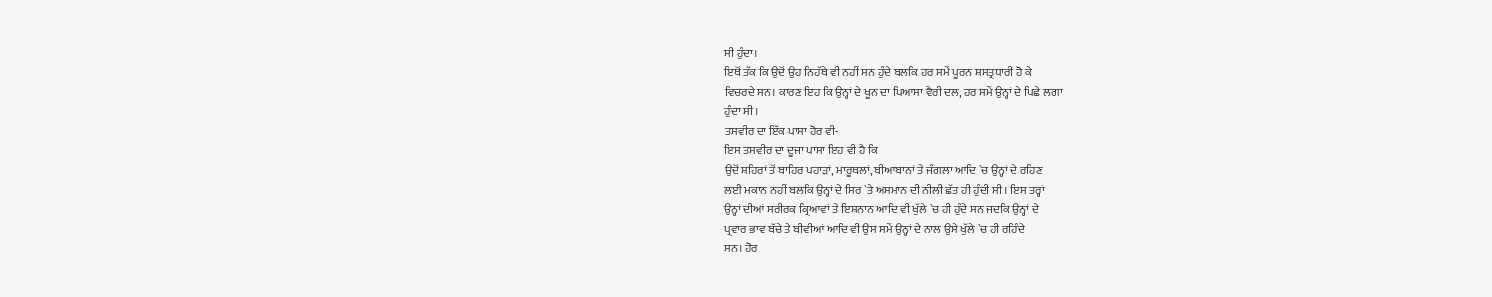ਸੀ ਹੁੰਦਾ।
ਇਥੋਂ ਤੱਕ ਕਿ ਉਦੋਂ ਉਹ ਨਿਹੱਥੇ ਵੀ ਨਹੀਂ ਸਨ ਹੁੰਦੇ ਬਲਕਿ ਹਰ ਸਮੇਂ ਪੂਰਨ ਸ਼ਸਤ੍ਰਧਾਰੀ ਹੋ ਕੇ
ਵਿਚਰਦੇ ਸਨ। ਕਾਰਣ ਇਹ ਕਿ ਉਨ੍ਹਾਂ ਦੇ ਖੂਨ ਦਾ ਪਿਆਸਾ ਵੈਰੀ ਦਲ, ਹਰ ਸਮੇਂ ਉਨ੍ਹਾਂ ਦੇ ਪਿਛੇ ਲਗਾ
ਹੁੰਦਾ ਸੀ।
ਤਸਵੀਰ ਦਾ ਇੱਕ ਪਾਸਾ ਹੋਰ ਵੀ-
ਇਸ ਤਸਵੀਰ ਦਾ ਦੂਜਾ ਪਾਸਾ ਇਹ ਵੀ ਹੈ ਕਿ
ਉਦੋਂ ਸ਼ਹਿਰਾਂ ਤੋਂ ਬਾਹਿਰ ਪਹਾੜਾਂ, ਮਾਰੂਥਲਾਂ, ਬੀਆਬਾਨਾਂ ਤੇ ਜੰਗਲਾ ਆਦਿ `ਚ ਉਨ੍ਹਾਂ ਦੇ ਰਹਿਣ
ਲਈ ਮਕਾਨ ਨਹੀਂ ਬਲਕਿ ਉਨ੍ਹਾਂ ਦੇ ਸਿਰ `ਤੇ ਅਸਮਾਨ ਦੀ ਨੀਲੀ ਛੱਤ ਹੀ ਹੁੰਦੀ ਸੀ। ਇਸ ਤਰ੍ਹਾਂ
ਉਨ੍ਹਾਂ ਦੀਆਂ ਸਰੀਰਕ ਕ੍ਰਿਆਵਾਂ ਤੇ ਇਸ਼ਨਾਨ ਆਦਿ ਵੀ ਖੁੱਲੇ `ਚ ਹੀ ਹੁੰਦੇ ਸਨ ਜਦਕਿ ਉਨ੍ਹਾਂ ਦੇ
ਪ੍ਰਵਾਰ ਭਾਵ ਬੱਚੇ ਤੇ ਬੀਵੀਆਂ ਆਦਿ ਵੀ ਉਸ ਸਮੇਂ ਉਨ੍ਹਾਂ ਦੇ ਨਾਲ ਉਸੇ ਖੁੱਲੇ `ਚ ਹੀ ਰਹਿੰਦੇ
ਸਨ। ਹੋਰ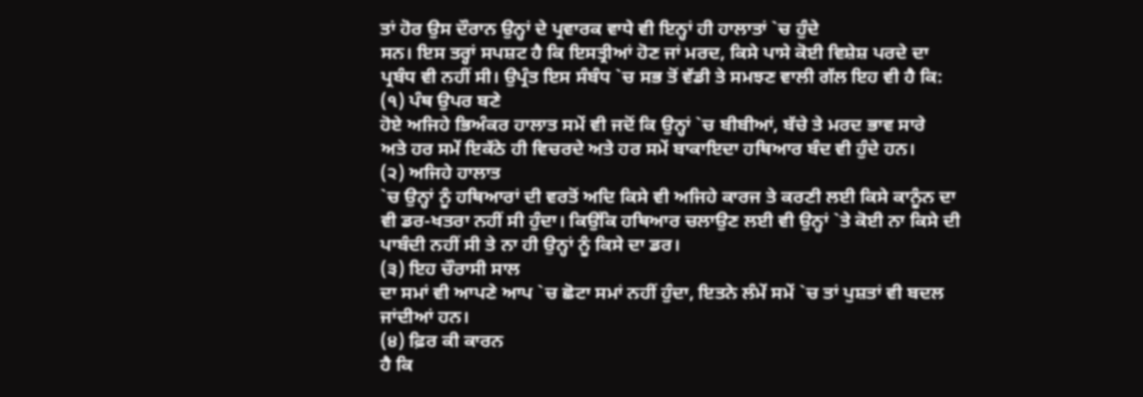ਤਾਂ ਹੋਰ ਉਸ ਦੌਰਾਨ ਉਨ੍ਹਾਂ ਦੇ ਪ੍ਰਵਾਰਕ ਵਾਧੇ ਵੀ ਇਨ੍ਹਾਂ ਹੀ ਹਾਲਾਤਾਂ `ਚ ਹੁੰਦੇ
ਸਨ। ਇਸ ਤਰ੍ਹਾਂ ਸਪਸ਼ਟ ਹੈ ਕਿ ਇਸਤ੍ਰੀਆਂ ਹੋਣ ਜਾਂ ਮਰਦ, ਕਿਸੇ ਪਾਸੇ ਕੋਈ ਵਿਸ਼ੇਸ਼ ਪਰਦੇ ਦਾ
ਪ੍ਰਬੰਧ ਵੀ ਨਹੀਂ ਸੀ। ਉਪ੍ਰੰਤ ਇਸ ਸੰਬੰਧ `ਚ ਸਭ ਤੋਂ ਵੱਡੀ ਤੇ ਸਮਝਣ ਵਾਲੀ ਗੱਲ ਇਹ ਵੀ ਹੈ ਕਿ:
(੧) ਪੰਥ ਉਪਰ ਬਣੇ
ਹੋਏ ਅਜਿਹੇ ਭਿਅੰਕਰ ਹਾਲਾਤ ਸਮੇਂ ਵੀ ਜਦੋਂ ਕਿ ਉਨ੍ਹਾਂ `ਚ ਬੀਬੀਆਂ, ਬੱਚੇ ਤੇ ਮਰਦ ਭਾਵ ਸਾਰੇ
ਅਤੇ ਹਰ ਸਮੇਂ ਇਕੱਠੇ ਹੀ ਵਿਚਰਦੇ ਅਤੇ ਹਰ ਸਮੇਂ ਬਾਕਾਇਦਾ ਹਥਿਆਰ ਬੰਦ ਵੀ ਹੁੰਦੇ ਹਨ।
(੨) ਅਜਿਹੇ ਹਾਲਾਤ
`ਚ ਉਨ੍ਹਾਂ ਨੂੰ ਹਥਿਆਰਾਂ ਦੀ ਵਰਤੋਂ ਅਦਿ ਕਿਸੇ ਵੀ ਅਜਿਹੇ ਕਾਰਜ ਤੇ ਕਰਣੀ ਲਈ ਕਿਸੇ ਕਾਨੂੰਨ ਦਾ
ਵੀ ਡਰ-ਖਤਰਾ ਨਹੀਂ ਸੀ ਹੁੰਦਾ। ਕਿਉਂਕਿ ਹਥਿਆਰ ਚਲਾਉਣ ਲਈ ਵੀ ਉਨ੍ਹਾਂ `ਤੇ ਕੋਈ ਨਾ ਕਿਸੇ ਦੀ
ਪਾਬੰਦੀ ਨਹੀਂ ਸੀ ਤੇ ਨਾ ਹੀ ਉਨ੍ਹਾਂ ਨੂੰ ਕਿਸੇ ਦਾ ਡਰ।
(੩) ਇਹ ਚੌਰਾਸੀ ਸਾਲ
ਦਾ ਸਮਾਂ ਵੀ ਆਪਣੇ ਆਪ `ਚ ਛੋਟਾ ਸਮਾਂ ਨਹੀਂ ਹੁੰਦਾ, ਇਤਨੇ ਲੰਮੇਂ ਸਮੇਂ `ਚ ਤਾਂ ਪੁਸ਼ਤਾਂ ਵੀ ਬਦਲ
ਜਾਂਦੀਆਂ ਹਨ।
(੪) ਫ਼ਿਰ ਕੀ ਕਾਰਨ
ਹੈ ਕਿ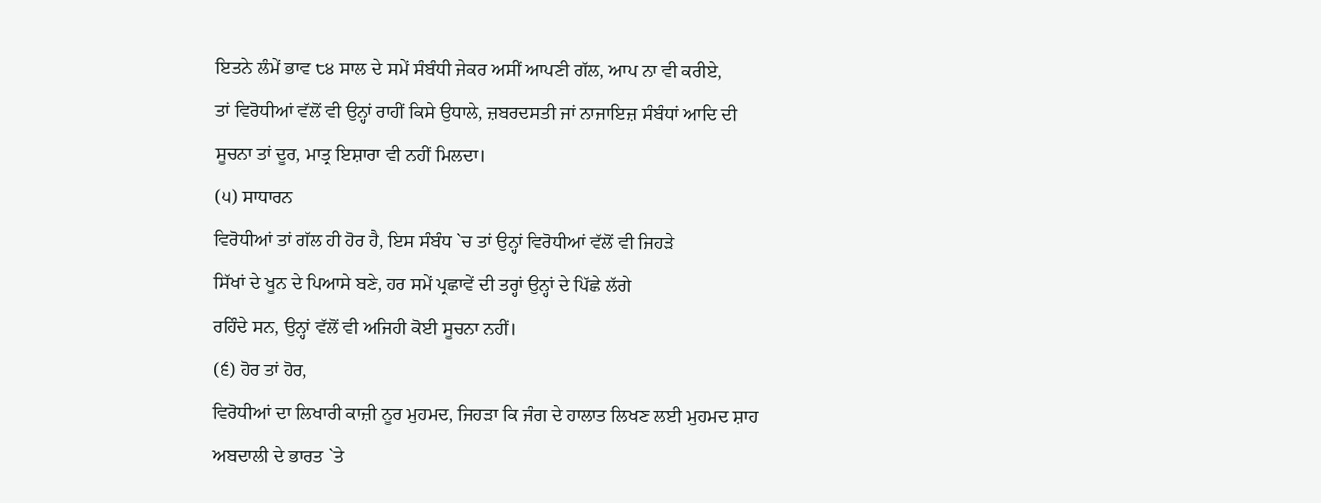ਇਤਨੇ ਲੰਮੇਂ ਭਾਵ ੮੪ ਸਾਲ ਦੇ ਸਮੇਂ ਸੰਬੰਧੀ ਜੇਕਰ ਅਸੀਂ ਆਪਣੀ ਗੱਲ, ਆਪ ਨਾ ਵੀ ਕਰੀਏ,
ਤਾਂ ਵਿਰੋਧੀਆਂ ਵੱਲੋਂ ਵੀ ਉਨ੍ਹਾਂ ਰਾਹੀਂ ਕਿਸੇ ਉਧਾਲੇ, ਜ਼ਬਰਦਸਤੀ ਜਾਂ ਨਾਜਾਇਜ਼ ਸੰਬੰਧਾਂ ਆਦਿ ਦੀ
ਸੂਚਨਾ ਤਾਂ ਦੂਰ, ਮਾਤ੍ਰ ਇਸ਼ਾਰਾ ਵੀ ਨਹੀਂ ਮਿਲਦਾ।
(੫) ਸਾਧਾਰਨ
ਵਿਰੋਧੀਆਂ ਤਾਂ ਗੱਲ ਹੀ ਹੋਰ ਹੈ, ਇਸ ਸੰਬੰਧ `ਚ ਤਾਂ ਉਨ੍ਹਾਂ ਵਿਰੋਧੀਆਂ ਵੱਲੋਂ ਵੀ ਜਿਹੜੇ
ਸਿੱਖਾਂ ਦੇ ਖੂਨ ਦੇ ਪਿਆਸੇ ਬਣੇ, ਹਰ ਸਮੇਂ ਪ੍ਰਛਾਵੇਂ ਦੀ ਤਰ੍ਹਾਂ ਉਨ੍ਹਾਂ ਦੇ ਪਿੱਛੇ ਲੱਗੇ
ਰਹਿੰਦੇ ਸਨ, ਉਨ੍ਹਾਂ ਵੱਲੋਂ ਵੀ ਅਜਿਹੀ ਕੋਈ ਸੂਚਨਾ ਨਹੀਂ।
(੬) ਹੋਰ ਤਾਂ ਹੋਰ,
ਵਿਰੋਧੀਆਂ ਦਾ ਲਿਖਾਰੀ ਕਾਜ਼ੀ ਨੂਰ ਮੁਹਮਦ, ਜਿਹੜਾ ਕਿ ਜੰਗ ਦੇ ਹਾਲਾਤ ਲਿਖਣ ਲਈ ਮੁਹਮਦ ਸ਼ਾਹ
ਅਬਦਾਲੀ ਦੇ ਭਾਰਤ `ਤੇ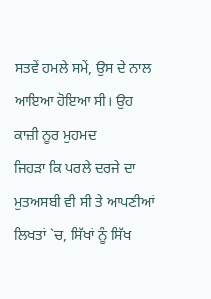ਸਤਵੇਂ ਹਮਲੇ ਸਮੇਂ, ਉਸ ਦੇ ਨਾਲ ਆਇਆ ਹੋਇਆ ਸੀ। ਉਹ ਕਾਜ਼ੀ ਨੂਰ ਮੁਹਮਦ
ਜਿਹੜਾ ਕਿ ਪਰਲੇ ਦਰਜੇ ਦਾ ਮੁਤਅਸਬੀ ਵੀ ਸੀ ਤੇ ਆਪਣੀਆਂ ਲਿਖਤਾਂ `ਚ, ਸਿੱਖਾਂ ਨੂੰ ਸਿੱਖ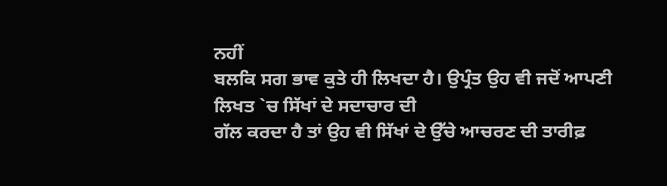ਨਹੀਂ
ਬਲਕਿ ਸਗ ਭਾਵ ਕੁਤੇ ਹੀ ਲਿਖਦਾ ਹੈ। ਉਪ੍ਰੰਤ ਉਹ ਵੀ ਜਦੋਂ ਆਪਣੀ ਲਿਖਤ `ਚ ਸਿੱਖਾਂ ਦੇ ਸਦਾਚਾਰ ਦੀ
ਗੱਲ ਕਰਦਾ ਹੈ ਤਾਂ ਉਹ ਵੀ ਸਿੱਖਾਂ ਦੇ ਉੱਚੇ ਆਚਰਣ ਦੀ ਤਾਰੀਫ਼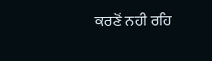ਕਰਣੋਂ ਨਹੀ ਰਹਿ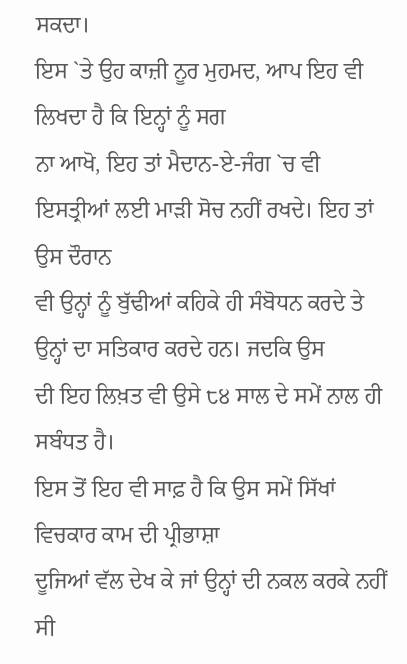ਸਕਦਾ।
ਇਸ `ਤੇ ਉਹ ਕਾਜ਼ੀ ਨੂਰ ਮੁਹਮਦ, ਆਪ ਇਹ ਵੀ ਲਿਖਦਾ ਹੈ ਕਿ ਇਨ੍ਹਾਂ ਨੂੰ ਸਗ
ਨਾ ਆਖੋ, ਇਹ ਤਾਂ ਮੈਦਾਨ-ਏ-ਜੰਗ `ਚ ਵੀ ਇਸਤ੍ਰੀਆਂ ਲਈ ਮਾੜੀ ਸੋਚ ਨਹੀਂ ਰਖਦੇ। ਇਹ ਤਾਂ ਉਸ ਦੌਰਾਨ
ਵੀ ਉਨ੍ਹਾਂ ਨੂੰ ਬੁੱਢੀਆਂ ਕਹਿਕੇ ਹੀ ਸੰਬੋਧਨ ਕਰਦੇ ਤੇ ਉਨ੍ਹਾਂ ਦਾ ਸਤਿਕਾਰ ਕਰਦੇ ਹਨ। ਜਦਕਿ ਉਸ
ਦੀ ਇਹ ਲਿਖ਼ਤ ਵੀ ਉਸੇ ੮੪ ਸਾਲ ਦੇ ਸਮੇਂ ਨਾਲ ਹੀ ਸਬੰਧਤ ਹੈ।
ਇਸ ਤੋਂ ਇਹ ਵੀ ਸਾਫ਼ ਹੈ ਕਿ ਉਸ ਸਮੇਂ ਸਿੱਖਾਂ ਵਿਚਕਾਰ ਕਾਮ ਦੀ ਪ੍ਰੀਭਾਸ਼ਾ
ਦੂਜਿਆਂ ਵੱਲ ਦੇਖ ਕੇ ਜਾਂ ਉਨ੍ਹਾਂ ਦੀ ਨਕਲ ਕਰਕੇ ਨਹੀਂ ਸੀ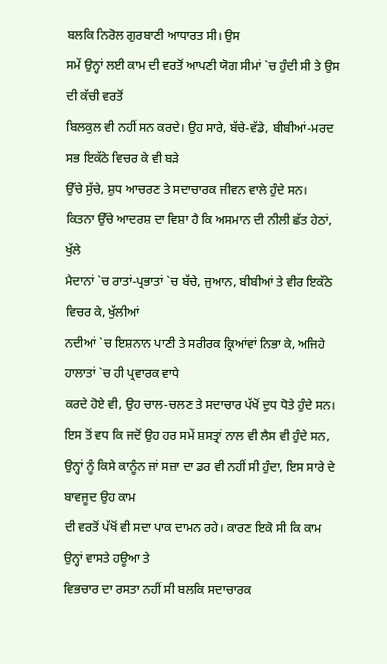ਬਲਕਿ ਨਿਰੋਲ ਗੁਰਬਾਣੀ ਆਧਾਰਤ ਸੀ। ਉਸ
ਸਮੇਂ ਉਨ੍ਹਾਂ ਲਈ ਕਾਮ ਦੀ ਵਰਤੋਂ ਆਪਣੀ ਯੋਗ ਸੀਮਾਂ `ਚ ਹੁੰਦੀ ਸੀ ਤੇ ਉਸ ਦੀ ਕੱਚੀ ਵਰਤੋਂ
ਬਿਲਕੁਲ ਵੀ ਨਹੀਂ ਸਨ ਕਰਦੇ। ਉਹ ਸਾਰੇ, ਬੱਚੇ-ਵੱਡੇ, ਬੀਬੀਆਂ-ਮਰਦ ਸਭ ਇਕੱਠੇ ਵਿਚਰ ਕੇ ਵੀ ਬੜੇ
ਉੱਚੇ ਸੁੱਚੇ, ਸ਼ੁਧ ਆਚਰਣ ਤੇ ਸਦਾਚਾਰਕ ਜੀਵਨ ਵਾਲੇ ਹੁੰਦੇ ਸਨ।
ਕਿਤਨਾ ਉੱਚੇ ਆਦਰਸ਼ ਦਾ ਵਿਸ਼ਾ ਹੈ ਕਿ ਅਸਮਾਨ ਦੀ ਨੀਲੀ ਛੱਤ ਹੇਠਾਂ, ਖੁੱਲੇ
ਮੈਦਾਨਾਂ `ਚ ਰਾਤਾਂ-ਪ੍ਰਭਾਤਾਂ `ਚ ਬੱਚੇ, ਜੁਆਨ, ਬੀਬੀਆਂ ਤੇ ਵੀਰ ਇਕੱਠੇ ਵਿਚਰ ਕੇ, ਖੁੱਲੀਆਂ
ਨਦੀਆਂ `ਚ ਇਸ਼ਨਾਨ ਪਾਣੀ ਤੇ ਸਰੀਰਕ ਕ੍ਰਿਆਂਵਾਂ ਨਿਭਾ ਕੇ, ਅਜਿਹੇ ਹਾਲਾਤਾਂ `ਚ ਹੀ ਪ੍ਰਵਾਰਕ ਵਾਧੇ
ਕਰਦੇ ਹੋਏ ਵੀ, ਉਹ ਚਾਲ-ਚਲਣ ਤੇ ਸਦਾਚਾਰ ਪੱਖੋਂ ਦੁਧ ਧੋਤੇ ਹੁੰਦੇ ਸਨ।
ਇਸ ਤੋਂ ਵਧ ਕਿ ਜਦੋਂ ਉਹ ਹਰ ਸਮੇਂ ਸ਼ਸਤ੍ਰਾਂ ਨਾਲ ਵੀ ਲੈਸ ਵੀ ਹੁੰਦੇ ਸਨ,
ਉਨ੍ਹਾਂ ਨੂੰ ਕਿਸੇ ਕਾਨੂੰਨ ਜਾਂ ਸਜ਼ਾ ਦਾ ਡਰ ਵੀ ਨਹੀਂ ਸੀ ਹੁੰਦਾ, ਇਸ ਸਾਰੇ ਦੇ ਬਾਵਜੂਦ ਉਹ ਕਾਮ
ਦੀ ਵਰਤੋਂ ਪੱਖੋਂ ਵੀ ਸਦਾ ਪਾਕ ਦਾਮਨ ਰਹੇ। ਕਾਰਣ ਇਕੋ ਸੀ ਕਿ ਕਾਮ ਉਨ੍ਹਾਂ ਵਾਸਤੇ ਹਊਆ ਤੇ
ਵਿਭਚਾਰ ਦਾ ਰਸਤਾ ਨਹੀਂ ਸੀ ਬਲਕਿ ਸਦਾਚਾਰਕ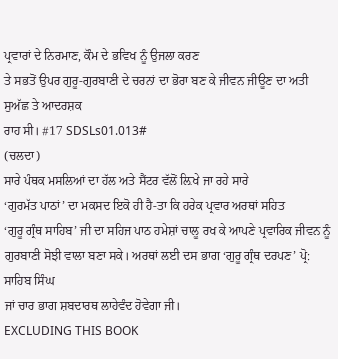ਪ੍ਰਵਾਰਾਂ ਦੇ ਨਿਰਮਾਣ, ਕੌਮ ਦੇ ਭਵਿਖ ਨੂੰ ਉਜਲਾ ਕਰਣ
ਤੇ ਸਭਤੋਂ ਉਪਰ ਗੁਰੂ-ਗੁਰਬਾਣੀ ਦੇ ਚਰਨਾਂ ਦਾ ਭੋਰਾ ਬਣ ਕੇ ਜੀਵਨ ਜੀਊਣ ਦਾ ਅਤੀ ਸੁਅੱਛ ਤੇ ਆਦਰਸ਼ਕ
ਰਾਹ ਸੀ। #17 SDSLs01.013#
(ਚਲਦਾ)
ਸਾਰੇ ਪੰਥਕ ਮਸਲਿਆਂ ਦਾ ਹੱਲ ਅਤੇ ਸੈਂਟਰ ਵੱਲੋਂ ਲ਼ਿਖੇ ਜਾ ਰਹੇ ਸਾਰੇ
‘ਗੁਰਮੱਤ ਪਾਠਾਂ’ ਦਾ ਮਕਸਦ ਇਕੋ ਹੀ ਹੈ-ਤਾ ਕਿ ਹਰੇਕ ਪ੍ਰਵਾਰ ਅਰਥਾਂ ਸਹਿਤ
‘ਗੁਰੂ ਗ੍ਰੰਥ ਸਾਹਿਬ’ ਜੀ ਦਾ ਸਹਿਜ ਪਾਠ ਹਮੇਸ਼ਾਂ ਚਾਲੂ ਰਖ ਕੇ ਆਪਣੇ ਪ੍ਰਵਾਰਿਕ ਜੀਵਨ ਨੂੰ
ਗੁਰਬਾਣੀ ਸੋਝੀ ਵਾਲਾ ਬਣਾ ਸਕੇ। ਅਰਥਾਂ ਲਈ ਦਸ ਭਾਗ ‘ਗੁਰੂ ਗ੍ਰੰਥ ਦਰਪਣ’ ਪ੍ਰੋ: ਸਾਹਿਬ ਸਿੰਘ
ਜਾਂ ਚਾਰ ਭਾਗ ਸ਼ਬਦਾਰਥ ਲਾਹੇਵੰਦ ਹੋਵੇਗਾ ਜੀ।
EXCLUDING THIS BOOK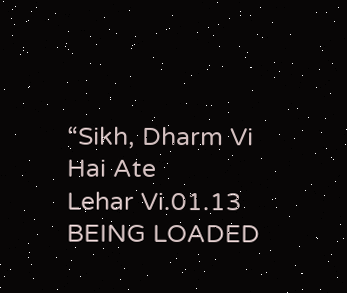“Sikh, Dharm Vi Hai Ate
Lehar Vi.01.13
BEING LOADED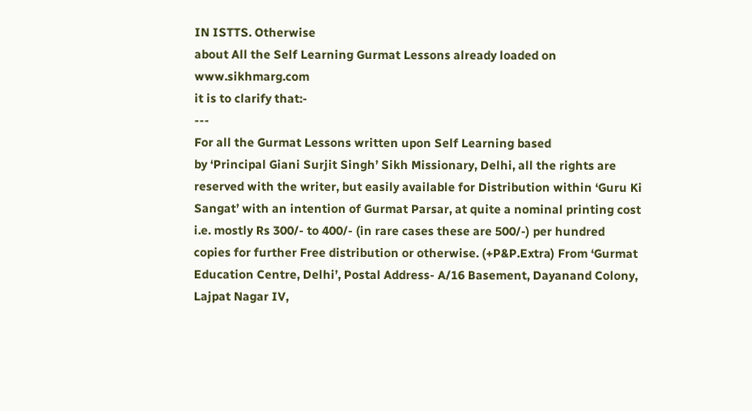IN ISTTS. Otherwise
about All the Self Learning Gurmat Lessons already loaded on
www.sikhmarg.com
it is to clarify that:-
---
For all the Gurmat Lessons written upon Self Learning based
by ‘Principal Giani Surjit Singh’ Sikh Missionary, Delhi, all the rights are
reserved with the writer, but easily available for Distribution within ‘Guru Ki
Sangat’ with an intention of Gurmat Parsar, at quite a nominal printing cost
i.e. mostly Rs 300/- to 400/- (in rare cases these are 500/-) per hundred
copies for further Free distribution or otherwise. (+P&P.Extra) From ‘Gurmat
Education Centre, Delhi’, Postal Address- A/16 Basement, Dayanand Colony,
Lajpat Nagar IV,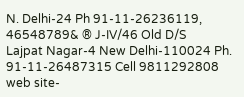N. Delhi-24 Ph 91-11-26236119, 46548789& ® J-IV/46 Old D/S
Lajpat Nagar-4 New Delhi-110024 Ph. 91-11-26487315 Cell 9811292808
web site-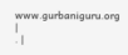www.gurbaniguru.org
|
. |